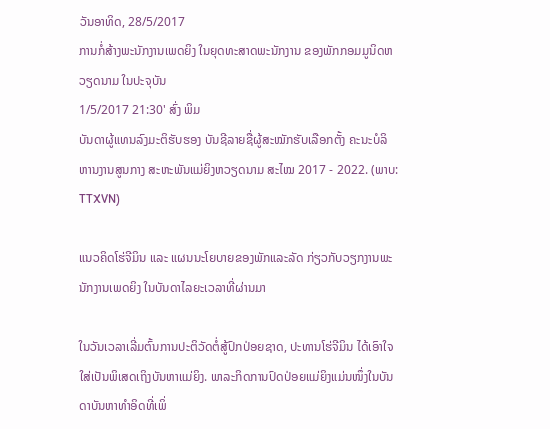ວັນອາທິດ, 28/5/2017
ການກໍ່ສ້າງພະນັກງານເພດຍິງ ໃນຍຸດທະສາດພະນັກງານ ຂອງພັກກອມມູນິດຫວຽດນາມ ໃນປະຈຸບັນ
1/5/2017 21:30' ສົ່ງ ພິມ
ບັນດາຜູ້ແທນລົງມະຕິຮັບຮອງ ບັນຊີລາຍຊື່ຜູ້ສະໝັກຮັບເລືອກຕັ້ງ ຄະນະບໍລິຫານງານສູນກາງ ສະຫະພັນແມ່ຍິງຫວຽດນາມ ສະໄໝ 2017 - 2022. (ພາບ: TTXVN)

ແນວຄິດໂຮ່ຈີມິນ ແລະ ແຜນນະໂຍບາຍຂອງພັກແລະລັດ ກ່ຽວກັບວຽກງານພະນັກງານເພດຍິງ ໃນບັນດາໄລຍະເວລາທີ່ຜ່ານມາ

ໃນວັນເວລາເລີ່ມຕົ້ນການປະຕິວັດຕໍ່ສູ້ປົກປ່ອຍຊາດ, ປະທານໂຮ່ຈີມິນ ໄດ້ເອົາໃຈໃສ່ເປັນພິເສດເຖິງບັນຫາແມ່ຍິງ. ພາລະກິດການປົດປ່ອຍແມ່ຍິງແມ່ນໜຶ່ງໃນບັນດາບັນຫາທຳອິດທີ່ເພິ່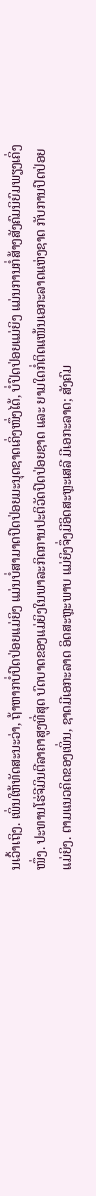ນເວົ້າເຖິງ. ເພິ່ນໃຫ້ທັດສະນະວ່າ, ຖ້າຫາກບໍ່ປົດປ່ອຍແມ່ຍິງ ແມ່ນບໍ່ສາມາດປົດປ່ອຍມະນຸດຊາດເຄິ່ງໜຶ່ງໄດ້, ບໍ່ປົດປ່ອຍແມ່ຍິງ ແມ່ນການກໍ່ສ້າງສັງຄົມນິຍົມພຽງເຄິ່ງໜຶ່ງ. ປະທານໂຮ່ຈີມິນຕີລາຄາສູງທີ່ສຸດ ບົດບາດຂອງແມ່ຍິງໃນພາລະກິດການປະຕິວັດປົດປ່ອຍຊາດ ແລະ ຍາມໃດກໍ່ຕິດແໜ້ນເອກະລາດແຫ່ງຊາດ ກັບການປົດປ່ອຍແມ່ຍິງ. ຕາມແນວຄິດຂອງເພິ່ນ, ຊາດມີເອກະລາດ ອິດສະຫຼະພາບ ແມ່ຍິງຈຶ່ງມີອິດສະຫຼະເສລີ ມີເອກະລາດ; ສັງຄົມ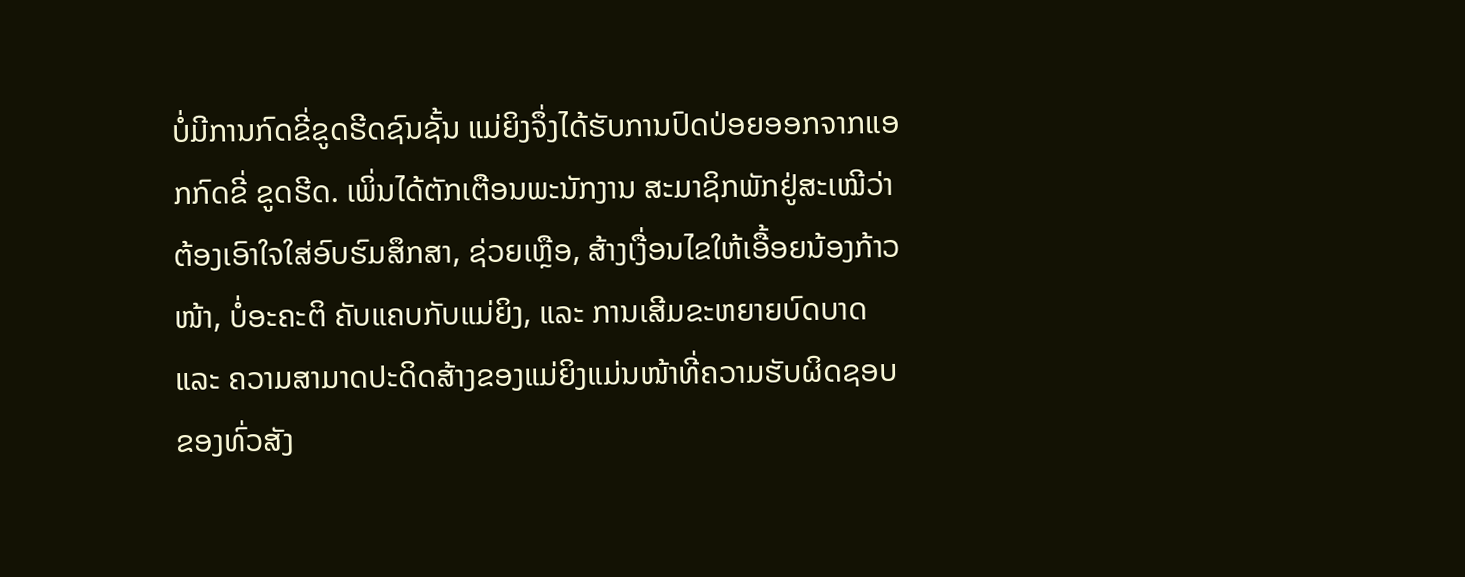ບໍ່ມີການກົດຂີ່ຂູດຮີດຊົນຊັ້ນ ແມ່ຍິງຈຶ່ງໄດ້ຮັບການປົດປ່ອຍອອກຈາກແອກກົດຂີ່ ຂູດຮີດ. ເພິ່ນໄດ້ຕັກເຕືອນພະນັກງານ ສະມາຊິກພັກຢູ່ສະເໝີວ່າ ຕ້ອງເອົາໃຈໃສ່ອົບຮົມສຶກສາ, ຊ່ວຍເຫຼືອ, ສ້າງເງື່ອນໄຂໃຫ້ເອື້ອຍນ້ອງກ້າວໜ້າ, ບໍ່ອະຄະຕິ ຄັບແຄບກັບແມ່ຍິງ, ແລະ ການເສີມຂະຫຍາຍບົດບາດ ແລະ ຄວາມສາມາດປະດິດສ້າງຂອງແມ່ຍິງແມ່ນໜ້າທີ່ຄວາມຮັບຜິດຊອບຂອງທົ່ວສັງ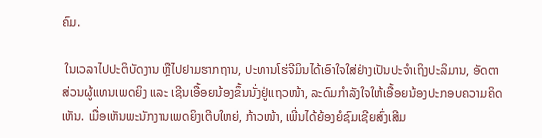ຄົມ.

 ໃນເວລາໄປປະຕິບັດງານ ຫຼືໄປຢາມຮາກຖານ, ປະທານໂຮ່ຈີມິນໄດ້ເອົາໃຈໃສ່ຢ່າງເປັນປະຈຳເຖິງປະລິມານ, ອັດຕາສ່ວນຜູ້ແທນເພດຍິງ ແລະ ເຊີນເອື້ອຍນ້ອງຂຶ້ນນັ່ງຢູ່ແຖວໜ້າ, ລະດົມກຳລັງໃຈໃຫ້ເອື້ອຍນ້ອງປະກອບຄວາມຄິດເຫັນ. ເມື່ອເຫັນພະນັກງານເພດຍິງເຕີບໃຫຍ່, ກ້າວໜ້າ, ເພີ່ນໄດ້ຍ້ອງຍໍຊົມເຊີຍສົ່ງເສີມ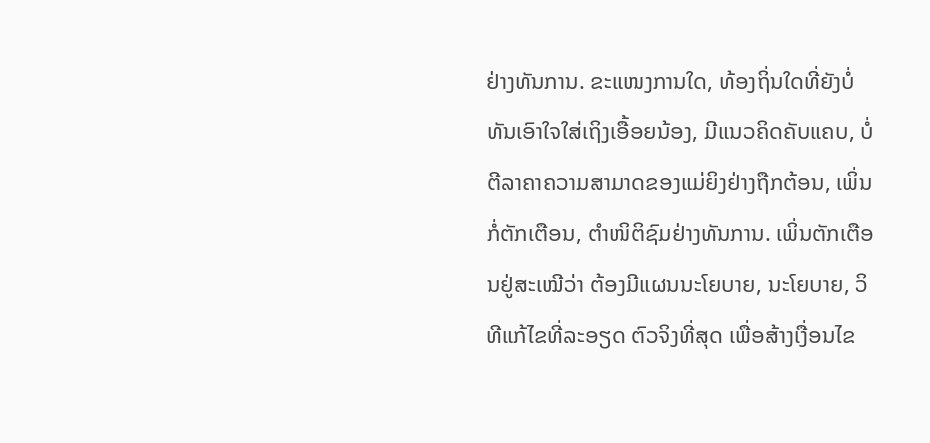ຢ່າງທັນການ. ຂະແໜງການໃດ, ທ້ອງຖິ່ນໃດທີ່ຍັງບໍ່ທັນເອົາໃຈໃສ່ເຖິງເອື້ອຍນ້ອງ, ມີແນວຄິດຄັບແຄບ, ບໍ່ຕີລາຄາຄວາມສາມາດຂອງແມ່ຍິງຢ່າງຖືກຕ້ອນ, ເພິ່ນກໍ່ຕັກເຕືອນ, ຕຳໜິຕິຊົມຢ່າງທັນການ. ເພິ່ນຕັກເຕືອນຢູ່ສະເໝີວ່າ ຕ້ອງມີແຜນນະໂຍບາຍ, ນະໂຍບາຍ, ວິທີແກ້ໄຂທີ່ລະອຽດ ຕົວຈິງທີ່ສຸດ ເພື່ອສ້າງເງື່ອນໄຂ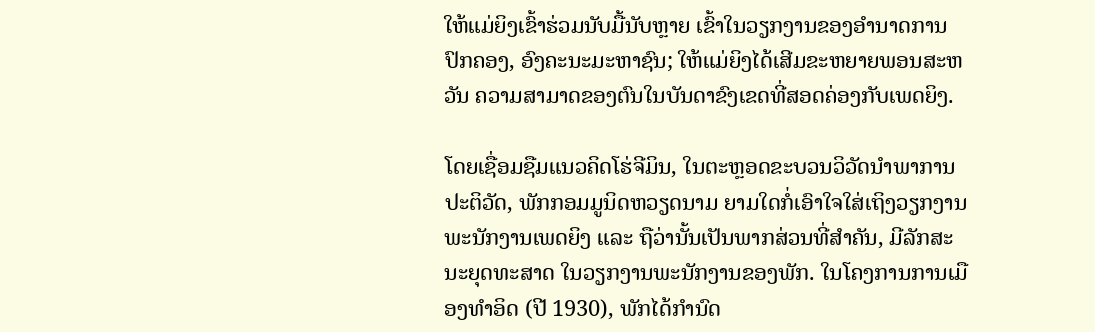ໃຫ້ແມ່ຍິງເຂົ້າຮ່ວມນັບມື້ນັບຫຼາຍ ເຂົ້າໃນວຽກງານຂອງອຳນາດການປົກຄອງ, ອົງຄະນະມະຫາຊົນ; ໃຫ້ແມ່ຍິງໄດ້ເສີມຂະຫຍາຍພອນສະຫວັນ ຄວາມສາມາດຂອງຕົນໃນບັນດາຂົງເຂດທີ່ສອດຄ່ອງກັບເພດຍິງ.

ໂດຍເຊື່ອມຊືມແນວຄິດໂຮ່ຈີມິນ, ໃນຕະຫຼອດຂະບວນວິວັດນຳພາການປະຕິວັດ, ພັກກອມມູນິດຫວຽດນາມ ຍາມໃດກໍ່ເອົາໃຈໃສ່ເຖິງວຽກງານພະນັກງານເພດຍິງ ແລະ ຖືວ່ານັ້ນເປັນພາກສ່ວນທີ່ສຳຄັນ, ມີລັກສະນະຍຸດທະສາດ ໃນວຽກງານພະນັກງານຂອງພັກ. ໃນໂຄງການການເມືອງທຳອິດ (ປີ 1930), ພັກໄດ້ກຳນົດ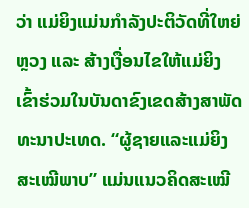ວ່າ ແມ່ຍິງແມ່ນກຳລັງປະຕິວັດທີ່ໃຫຍ່ຫຼວງ ແລະ ສ້າງເງື່ອນໄຂໃຫ້ແມ່ຍິງເຂົ້າຮ່ວມໃນບັນດາຂົງເຂດສ້າງສາພັດທະນາປະເທດ. “ຜູ້ຊາຍແລະແມ່ຍິງສະເໝີພາບ” ແມ່ນແນວຄິດສະເໝີ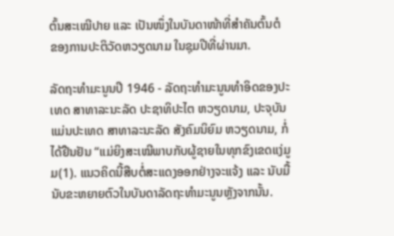ຕົ້ນສະເໝີປາຍ ແລະ ເປັນໜຶ່ງໃນບັນດາໜ້າທີ່ສຳຄັນຕົ້ນຕໍ ຂອງການປະຕິວັດຫວຽດນາມ ໃນຊຸມປີທີ່ຜ່ານມາ.

ລັດຖະທຳມະນູນປີ 1946 - ລັດຖະທຳມະນູນທຳອິດຂອງປະເທດ ສາທາລະນະລັດ ປະຊາທິປະໄຕ ຫວຽດນາມ, ປະຈຸບັນແມ່ນປະເທດ ສາທາລະນະລັດ ສັງຄົມນິຍົມ ຫວຽດນາມ, ກໍ່ໄດ້ຢືນຢັນ “ແມ່ຍິງສະເໝີພາບກັບຜູ້ຊາຍໃນທຸກຂົງເຂດແງ່ມູມ(1). ແນວຄິດນີ້ສືບຕໍ່ສະແດງອອກຢ່າງຈະແຈ້ງ ແລະ ນັບມື້ນັບຂະຫຍາຍຕົວໃນບັນດາລັດຖະທຳມະນູນຫຼັງຈາກນັ້ນ.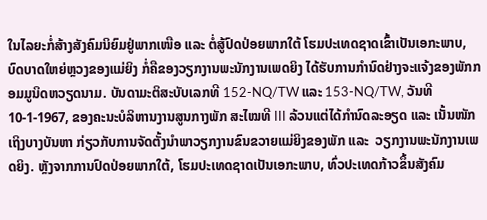ໃນໄລຍະກໍ່ສ້າງສັງຄົມນິຍົມຢູ່ພາກເໜືອ ແລະ ຕໍ່ສູ້ປົດປ່ອຍພາກໃຕ້ ໂຮມປະເທດຊາດເຂົ້າເປັນເອກະພາບ, ບົດບາດໃຫຍ່ຫຼວງຂອງແມ່ຍິງ ກໍ່ຄືຂອງວຽກງານພະນັກງານເພດຍິງ ໄດ້ຮັບການກຳນົດຢ່າງຈະແຈ້ງຂອງພັກກອມມູນິດຫວຽດນາມ. ບັນດາມະຕິສະບັບເລກທີ 152-NQ/TW ແລະ 153-NQ/TW, ວັນທີ 10-1-1967, ຂອງຄະນະບໍລິຫານງານສູນກາງພັກ ສະໄໝທີ III ລ້ວນແຕ່ໄດ້ກຳນົດລະອຽດ ແລະ ເນັ້ນໜັກເຖິງບາງບັນຫາ ກ່ຽວກັບການຈັດຕັ້ງນຳພາວຽກງານຂົນຂວາຍແມ່ຍິງຂອງພັກ ແລະ  ວຽກງານພະນັກງານເພດຍິງ. ຫຼັງຈາກການປົດປ່ອຍພາກໃຕ້, ໂຮມປະເທດຊາດເປັນເອກະພາບ, ທົ່ວປະເທດກ້າວຂຶ້ນສັງຄົມ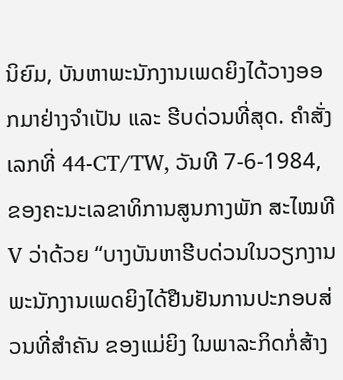ນິຍົມ, ບັນຫາພະນັກງານເພດຍິງໄດ້ວາງອອກມາຢ່າງຈຳເປັນ ແລະ ຮີບດ່ວນທີ່ສຸດ. ຄຳສັ່ງເລກທີ່ 44-CT/TW, ວັນທີ 7-6-1984, ຂອງຄະນະເລຂາທິການສູນກາງພັກ ສະໄໝທີ V ວ່າດ້ວຍ “ບາງບັນຫາຮີບດ່ວນໃນວຽກງານພະນັກງານເພດຍິງໄດ້ຢືນຢັນການປະກອບສ່ວນທີ່ສຳຄັນ ຂອງແມ່ຍິງ ໃນພາລະກິດກໍ່ສ້າງ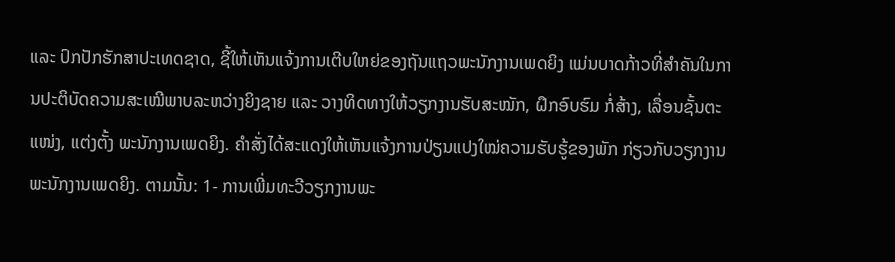ແລະ ປົກປັກຮັກສາປະເທດຊາດ, ຊີ້ໃຫ້ເຫັນແຈ້ງການເຕີບໃຫຍ່ຂອງຖັນແຖວພະນັກງານເພດຍິງ ແມ່ນບາດກ້າວທີ່ສຳຄັນໃນການປະຕິບັດຄວາມສະເໝີພາບລະຫວ່າງຍິງຊາຍ ແລະ ວາງທິດທາງໃຫ້ວຽກງານຮັບສະໝັກ, ຝຶກອົບຮົມ ກໍ່ສ້າງ, ເລື່ອນຊັ້ນຕະແໜ່ງ, ແຕ່ງຕັ້ງ ພະນັກງານເພດຍິງ. ຄຳສັ່ງໄດ້ສະແດງໃຫ້ເຫັນແຈ້ງການປ່ຽນແປງໃໝ່ຄວາມຮັບຮູ້ຂອງພັກ ກ່ຽວກັບວຽກງານພະນັກງານເພດຍິງ. ຕາມນັ້ນ: 1- ການເພີ່ມທະວີວຽກງານພະ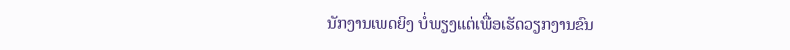ນັກງານເພດຍິງ ບໍ່ພຽງແຕ່ເພື່ອເຮັດວຽກງານຂົນ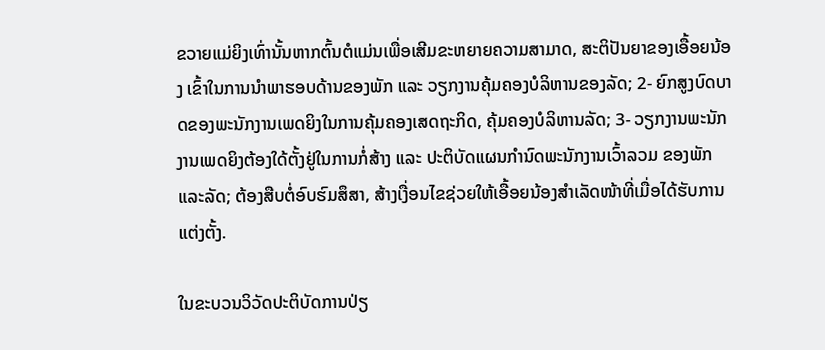ຂວາຍແມ່ຍິງເທົ່ານັ້ນຫາກຕົ້ນຕໍແມ່ນເພື່ອເສີມຂະຫຍາຍຄວາມສາມາດ, ສະຕິປັນຍາຂອງເອື້ອຍນ້ອງ ເຂົ້າໃນການນຳພາຮອບດ້ານຂອງພັກ ແລະ ວຽກງານຄຸ້ມຄອງບໍລິຫານຂອງລັດ; 2- ຍົກສູງບົດບາດຂອງພະນັກງານເພດຍິງໃນການຄຸ້ມຄອງເສດຖະກິດ, ຄຸ້ມຄອງບໍລິຫານລັດ; 3- ວຽກງານພະນັກງານເພດຍິງຕ້ອງໃດ້ຕັ້ງຢູ່ໃນການກໍ່ສ້າງ ແລະ ປະຕິບັດແຜນກຳນົດພະນັກງານເວົ້າລວມ ຂອງພັກແລະລັດ; ຕ້ອງສືບຕໍ່ອົບຮົມສຶສາ, ສ້າງເງື່ອນໄຂຊ່ວຍໃຫ້ເອື້ອຍນ້ອງສຳເລັດໜ້າທີ່ເມື່ອໄດ້ຮັບການແຕ່ງຕັ້ງ.

ໃນຂະບວນວິວັດປະຕິບັດການປ່ຽ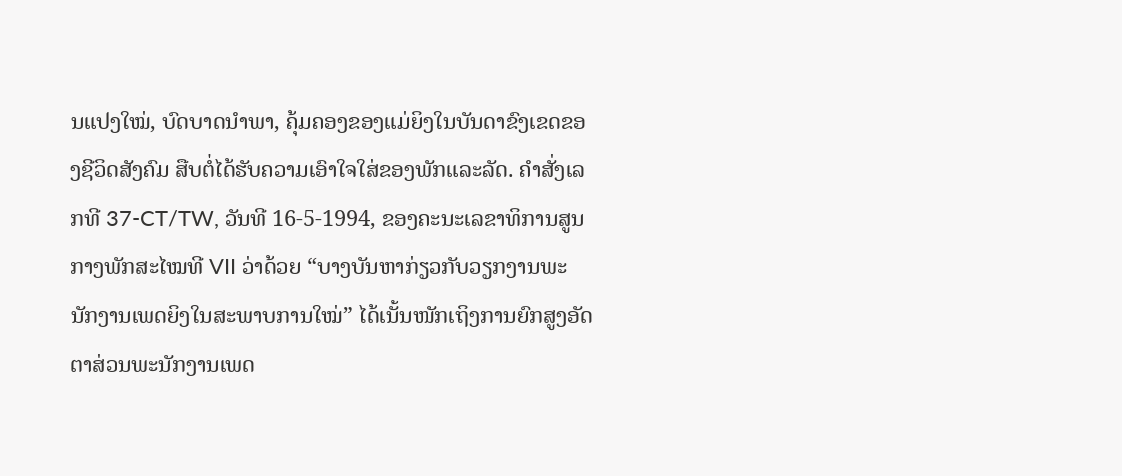ນແປງໃໝ່, ບົດບາດນຳພາ, ຄຸ້ມຄອງຂອງແມ່ຍິງໃນບັນດາຂົງເຂດຂອງຊີວິດສັງຄົມ ສືບຕໍ່ໄດ້ຮັບຄວາມເອົາໃຈໃສ່ຂອງພັກແລະລັດ. ຄຳສັ່ງເລກທີ 37-CT/TW, ວັນທີ 16-5-1994, ຂອງຄະນະເລຂາທິການສູນກາງພັກສະໄໝທີ VII ວ່າດ້ວຍ “ບາງບັນຫາກ່ຽວກັບວຽກງານພະນັກງານເພດຍິງໃນສະພາບການໃໝ່” ໄດ້ເນັ້ນໜັກເຖິງການຍົກສູງອັດຕາສ່ວນພະນັກງານເພດ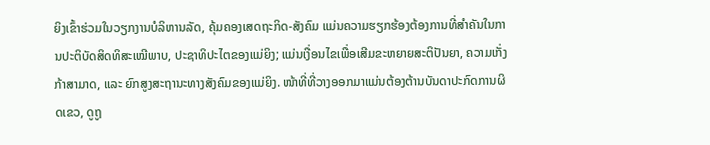ຍິງເຂົ້າຮ່ວມໃນວຽກງານບໍລິຫານລັດ, ຄຸ້ມຄອງເສດຖະກິດ-ສັງຄົມ ແມ່ນຄວາມຮຽກຮ້ອງຕ້ອງການທີ່ສຳຄັນໃນການປະຕິບັດສິດທິສະເໝີພາບ, ປະຊາທິປະໄຕຂອງແມ່ຍິງ; ແມ່ນເງື່ອນໄຂເພື່ອເສີມຂະຫຍາຍສະຕິປັນຍາ, ຄວາມເກັ່ງກ້າສາມາດ, ແລະ ຍົກສູງສະຖານະທາງສັງຄົມຂອງແມ່ຍິງ. ໜ້າທີ່ທີ່ວາງອອກມາແມ່ນຕ້ອງຕ້ານບັນດາປະກົດການຜິດເຂວ, ດູຖູ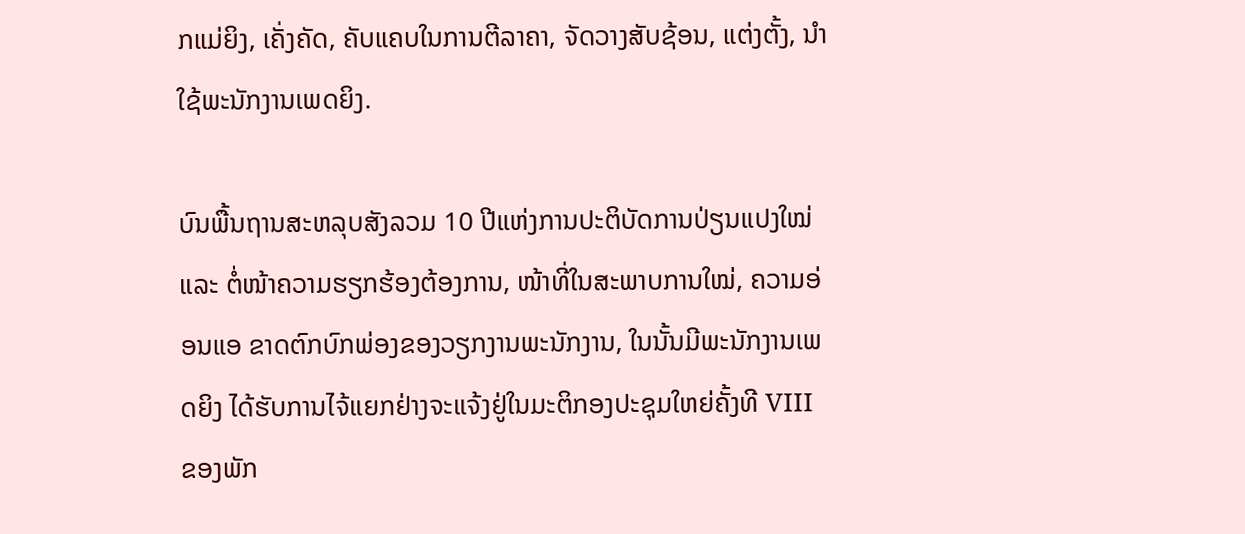ກແມ່ຍິງ, ເຄັ່ງຄັດ, ຄັບແຄບໃນການຕີລາຄາ, ຈັດວາງສັບຊ້ອນ, ແຕ່ງຕັ້ງ, ນຳໃຊ້ພະນັກງານເພດຍິງ.

ບົນພື້ນຖານສະຫລຸບສັງລວມ 10 ປີແຫ່ງການປະຕິບັດການປ່ຽນແປງໃໝ່ ແລະ ຕໍ່ໜ້າຄວາມຮຽກຮ້ອງຕ້ອງການ, ໜ້າທີ່ໃນສະພາບການໃໝ່, ຄວາມອ່ອນແອ ຂາດຕົກບົກພ່ອງຂອງວຽກງານພະນັກງານ, ໃນນັ້ນມີພະນັກງານເພດຍິງ ໄດ້ຮັບການໄຈ້ແຍກຢ່າງຈະແຈ້ງຢູ່ໃນມະຕິກອງປະຊຸມໃຫຍ່ຄັ້ງທີ VIII ຂອງພັກ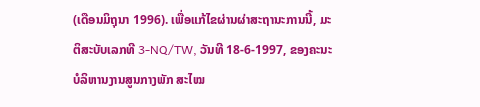(ເດືອນມິຖຸນາ 1996). ເພື່ອແກ້ໄຂຜ່ານຜ່າສະຖານະການນີ້, ມະຕິສະບັບເລກທີ 3-NQ/TW, ວັນທີ 18-6-1997, ຂອງຄະນະບໍລິຫານງານສູນກາງພັກ ສະໄໝ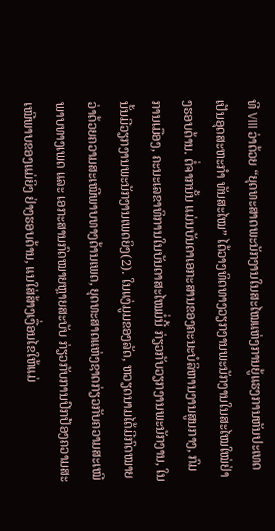ທີ VIII ວ່າດ້ວຍ “ຍຸດທະສາດພະນັກງານໃນສະໄໝແຫ່ງການຍູ້ແຮງການຫັນປະເທດເປັນອຸດສະຫະກຳ ທັນສະໄໝ” ໄດ້ວາງທິດທາງວຽກງານພະນັກງານໃນສະໄໝໃໝ່ຢ່າງຮອບດ້ານ. ຕໍ່ຈາກນັ້ນ ແມ່ນບັນດາເອກະສານຂອງຄະນະບໍລິຫານງານສູນກາງ, ກົມການເມືອງ, ຄະນະເລຂາທິການໃນບັນດາສະໄໝມໍ່ນີ້ ກ່ຽວກັບວຽກງານພະນັກງານ, ໃນນັ້ນມີວຽກງານພະນັກງານເພດຍິງ(2). ໃນແງ່ມູມຂອງລັດ, ຫວຽດນາມໄດ້ມີກົດໝາຍວ່າດ້ວຍຄວາມສະເໝີພາບທາງດ້ານເພດ, ຍຸດທະສາດແຫ່ງຊາດກ່ຽວກັບຄວາມສະເໝີພາບທາງເພດ ແລະ ເອກະສານກົດໝາຍຫຼາຍສະບັບ ກ່ຽວກັບການປົກປ້ອງຄວາມສະເໝີພາບຂອງແມ່ຍິງ ຢ່າງຮອບດ້ານ, ແນໃສ່ສ້າງເງື່ອນໄຂໃຫ້ແມ່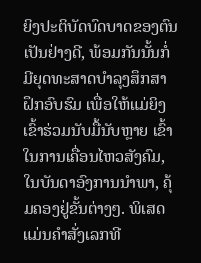ຍິງປະຕິບັດບົດບາດຂອງຕົນເປັນຢ່າງດີ, ພ້ອມກັນນັ້ນກໍ່ມີຍຸດທະສາດບຳລຸງສຶກສາ ຝຶກອົບຮົມ ເພື່ອໃຫ້ແມ່ຍິງເຂົ້າຮ່ວມນັບມື້ນັບຫຼາຍ ເຂົ້າໃນການເຄື່ອນໄຫວສັງຄົມ, ໃນບັນດາອົງການນຳພາ, ຄຸ້ມຄອງຢູ່ຂັ້ນຕ່າງໆ. ພິເສດແມ່ນຄຳສັ່ງເລກທີ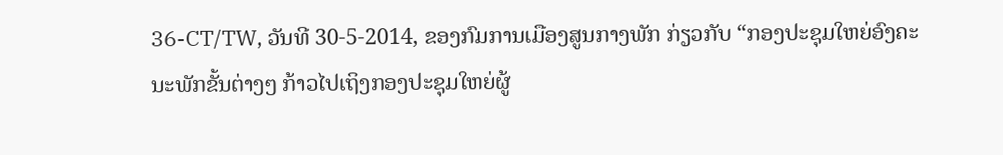36-CT/TW, ວັນທີ 30-5-2014, ຂອງກົມການເມືອງສູນກາງພັກ ກ່ຽວກັບ “ກອງປະຊຸມໃຫຍ່ອົງຄະນະພັກຂັ້ນຕ່າງໆ ກ້າວໄປເຖິງກອງປະຊຸມໃຫຍ່ຜູ້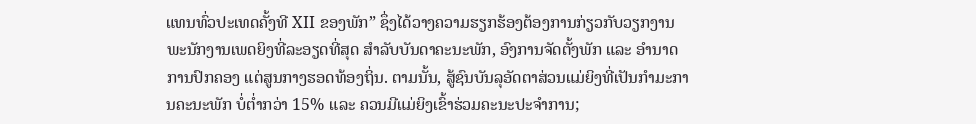ແທນທົ່ວປະເທດຄັ້ງທີ XII ຂອງພັກ” ຊຶ່ງໄດ້ວາງຄວາມຮຽກຮ້ອງຕ້ອງການກ່ຽວກັບວຽກງານພະນັກງານເພດຍິງທີ່ລະອຽດທີ່ສຸດ ສຳລັບບັນດາຄະນະພັກ, ອົງການຈັດຕັ້ງພັກ ແລະ ອຳນາດການປົກຄອງ ແຕ່ສູນກາງຮອດທ້ອງຖິ່ນ. ຕາມນັ້ນ, ສູ້ຊົນບັນລຸອັດຕາສ່ວນແມ່ຍິງທີ່ເປັນກຳມະການຄະນະພັກ ບໍ່ຕ່ຳກວ່າ 15% ແລະ ຄວນມີແມ່ຍິງເຂົ້າຮ່ວມຄະນະປະຈຳການ;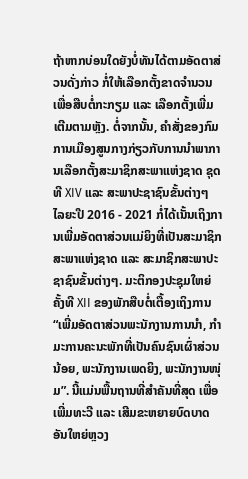ຖ້າຫາກບ່ອນໃດຍັງບໍ່ທັນໄດ້ຕາມອັດຕາສ່ວນດັ່ງກ່າວ ກໍ່ໃຫ້ເລືອກຕັ້ງຂາດຈຳນວນ ເພື່ອສືບຕໍ່ກະກຽມ ແລະ ເລືອກຕັ້ງເພີ່ມເຕີມຕາມຫຼັງ. ຕໍ່ຈາກນັ້ນ, ຄຳສັ່ງຂອງກົມການເມືອງສູນກາງກ່ຽວກັບການນຳພາການເລືອກຕັ້ງສະມາຊິກສະພາແຫ່ງຊາດ ຊຸດທີ XIV ແລະ ສະພາປະຊາຊົນຂັ້ນຕ່າງໆ ໄລຍະປີ 2016 - 2021 ກໍ່ໄດ້ເນັ້ນເຖິງການເພີ່ມອັດຕາສ່ວນແມ່ຍິງທີ່ເປັນສະມາຊິກສະພາແຫ່ງຊາດ ແລະ ສະມາຊິກສະພາປະຊາຊົນຂັ້ນຕ່າງໆ. ມະຕິກອງປະຊຸມໃຫຍ່ຄັ້ງທີ XII ຂອງພັກສືບຕໍ່ເຕື້ອງເຖິງການ “ເພີ່ມອັດຕາສ່ວນພະນັກງານການນຳ, ກຳມະການຄະນະພັກທີ່ເປັນຄົນຊົນເຜົ່າສ່ວນນ້ອຍ, ພະນັກງານເພດຍິງ, ພະນັກງານໜຸ່ມ”. ນີ້ແມ່ນພື້ນຖານທີ່ສຳຄັນທີ່ສຸດ ເພື່ອເພີ່ມທະວີ ແລະ ເສີມຂະຫຍາຍບົດບາດອັນໃຫຍ່ຫຼວງ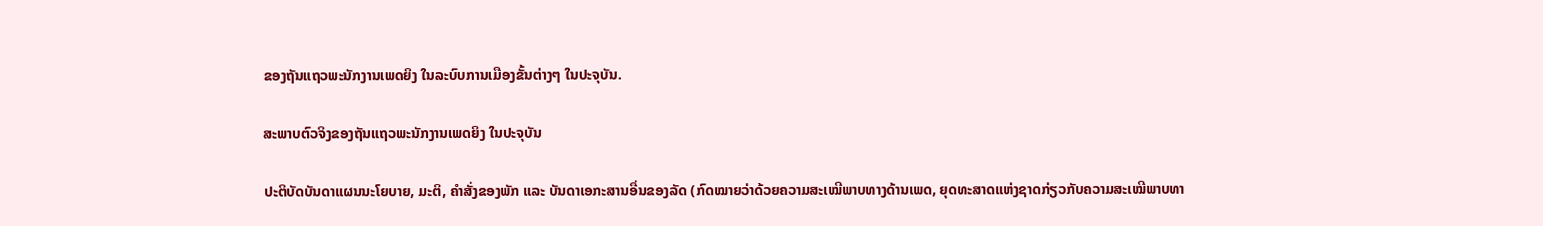ຂອງຖັນແຖວພະນັກງານເພດຍິງ ໃນລະບົບການເມືອງຂັ້ນຕ່າງໆ ໃນປະຈຸບັນ.

ສະພາບຕົວຈິງຂອງຖັນແຖວພະນັກງານເພດຍິງ ໃນປະຈຸບັນ

ປະຕິບັດບັນດາແຜນນະໂຍບາຍ, ມະຕິ, ຄຳສັ່ງຂອງພັກ ແລະ ບັນດາເອກະສານອື່ນຂອງລັດ (ກົດໝາຍວ່າດ້ວຍຄວາມສະເໝີພາບທາງດ້ານເພດ, ຍຸດທະສາດແຫ່ງຊາດກ່ຽວກັບຄວາມສະເໝີພາບທາ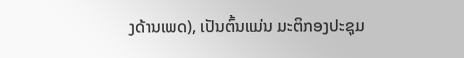ງດ້ານເພດ), ເປັນຕົ້ນແມ່ນ ມະຕິກອງປະຊຸມ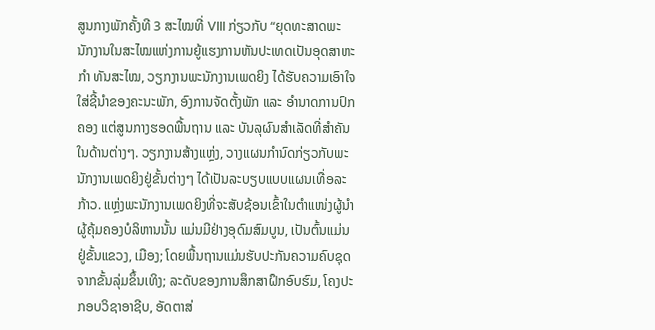ສູນກາງພັກຄັ້ງທີ 3 ສະໄໝທີ່ VIII ກ່ຽວກັບ “ຍຸດທະສາດພະນັກງານໃນສະໄໝແຫ່ງການຍູ້ແຮງການຫັນປະເທດເປັນອຸດສາຫະກຳ ທັນສະໄໝ, ວຽກງານພະນັກງານເພດຍິງ ໄດ້ຮັບຄວາມເອົາໃຈໃສ່ຊີ້ນຳຂອງຄະນະພັກ, ອົງການຈັດຕັ້ງພັກ ແລະ ອຳນາດການປົກຄອງ ແຕ່ສູນກາງຮອດພື້ນຖານ ແລະ ບັນລຸຜົນສຳເລັດທີ່ສຳຄັນໃນດ້ານຕ່າງໆ. ວຽກງານສ້າງແຫຼ່ງ, ວາງແຜນກຳນົດກ່ຽວກັບພະນັກງານເພດຍິງຢູ່ຂັ້ນຕ່າງໆ ໄດ້ເປັນລະບຽບແບບແຜນເທື່ອລະກ້າວ. ແຫຼ່ງພະນັກງານເພດຍິງທີ່ຈະສັບຊ້ອນເຂົ້າໃນຕຳແໜ່ງຜູ້ນຳ ຜູ້ຄຸ້ມຄອງບໍລິຫານນັ້ນ ແມ່ນມີຢ່າງອຸດົມສົມບູນ, ເປັນຕົ້ນແມ່ນຢູ່ຂັ້ນແຂວງ, ເມືອງ; ໂດຍພື້ນຖານແມ່ນຮັບປະກັນຄວາມຄົບຊຸດຈາກຂັ້ນລຸ່ມຂຶ້ນເທິງ; ລະດັບຂອງການສຶກສາຝຶກອົບຮົມ, ໂຄງປະກອບວິຊາອາຊີບ, ອັດຕາສ່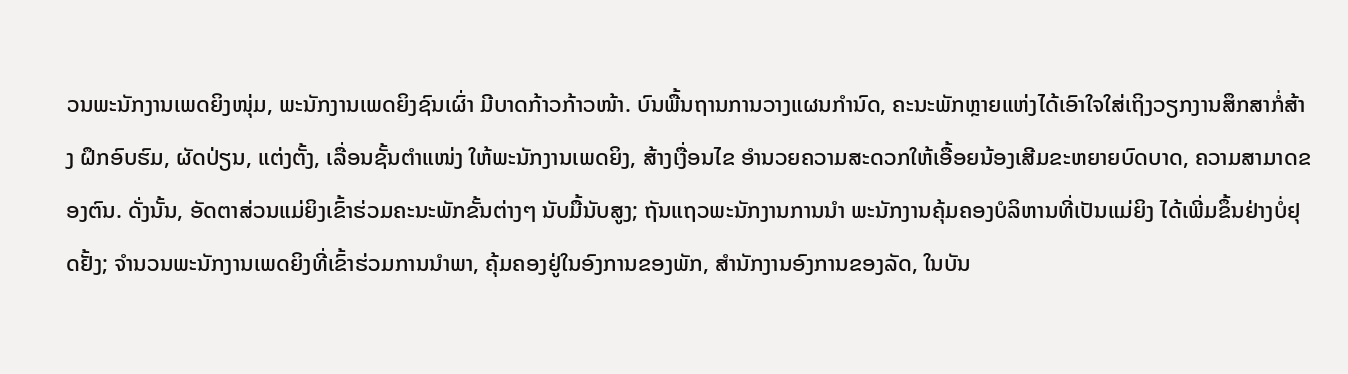ວນພະນັກງານເພດຍິງໜຸ່ມ, ພະນັກງານເພດຍິງຊົນເຜົ່າ ມີບາດກ້າວກ້າວໜ້າ. ບົນພື້ນຖານການວາງແຜນກຳນົດ, ຄະນະພັກຫຼາຍແຫ່ງໄດ້ເອົາໃຈໃສ່ເຖິງວຽກງານສຶກສາກໍ່ສ້າງ ຝຶກອົບຮົມ, ຜັດປ່ຽນ, ແຕ່ງຕັ້ງ, ເລື່ອນຊັ້ນຕຳແໜ່ງ ໃຫ້ພະນັກງານເພດຍິງ, ສ້າງເງື່ອນໄຂ ອຳນວຍຄວາມສະດວກໃຫ້ເອື້ອຍນ້ອງເສີມຂະຫຍາຍບົດບາດ, ຄວາມສາມາດຂອງຕົນ. ດັ່ງນັ້ນ, ອັດຕາສ່ວນແມ່ຍິງເຂົ້າຮ່ວມຄະນະພັກຂັ້ນຕ່າງໆ ນັບມື້ນັບສູງ; ຖັນແຖວພະນັກງານການນຳ ພະນັກງານຄຸ້ມຄອງບໍລິຫານທີ່ເປັນແມ່ຍິງ ໄດ້ເພີ່ມຂຶ້ນຢ່າງບໍ່ຢຸດຢັ້ງ; ຈຳນວນພະນັກງານເພດຍິງທີ່ເຂົ້າຮ່ວມການນຳພາ, ຄຸ້ມຄອງຢູ່ໃນອົງການຂອງພັກ, ສຳນັກງານອົງການຂອງລັດ, ໃນບັນ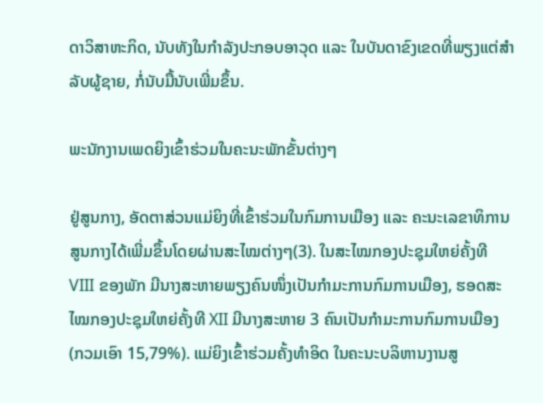ດາວິສາຫະກິດ, ນັບທັງໃນກຳລັງປະກອບອາວຸດ ແລະ ໃນບັນດາຂົງເຂດທີ່ພຽງແຕ່ສຳລັບຜູ້ຊາຍ, ກໍ່ນັບມື້ນັບເພີ່ມຂຶ້ນ.

ພະນັກງານເພດຍິງເຂົ້າຮ່ວມໃນຄະນະພັກຂັ້ນຕ່າງໆ

ຢູ່ສູນກາງ, ອັດຕາສ່ວນແມ່ຍິງທີ່ເຂົ້າຮ່ວມໃນກົມການເມືອງ ແລະ ຄະນະເລຂາທິການສູນກາງໄດ້ເພີ່ມຂຶ້ນໂດຍຜ່ານສະໄໝຕ່າງໆ(3). ໃນສະໄໝກອງປະຊຸມໃຫຍ່ຄັ້ງທີ VIII ຂອງພັກ ມີນາງສະຫາຍພຽງຄົນໜຶ່ງເປັນກຳມະການກົມການເມືອງ, ຮອດສະໄໝກອງປະຊຸມໃຫຍ່ຄັ້ງທີ XII ມີນາງສະຫາຍ 3 ຄົນເປັນກຳມະການກົມການເມືອງ (ກວມເອົາ 15,79%). ແມ່ຍິງເຂົ້າຮ່ວມຄັ້ງທຳອິດ ໃນຄະນະບລິຫານງານສູ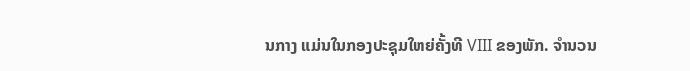ນກາງ ແມ່ນໃນກອງປະຊຸມໃຫຍ່ຄັ້ງທີ VIII ຂອງພັກ. ຈຳນວນ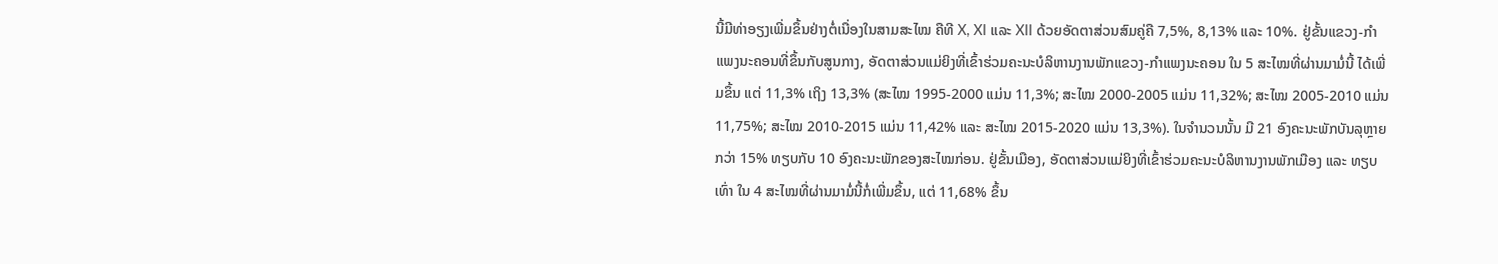ນີ້ມີທ່າອຽງເພີ່ມຂຶ້ນຢ່າງຕໍ່ເນື່ອງໃນສາມສະໄໝ ຄືທີ X, XI ແລະ XII ດ້ວຍອັດຕາສ່ວນສົມຄູ່ຄື 7,5%, 8,13% ແລະ 10%. ຢູ່ຂັ້ນແຂວງ-ກຳແພງນະຄອນທີ່ຂຶ້ນກັບສູນກາງ, ອັດຕາສ່ວນແມ່ຍິງທີ່ເຂົ້າຮ່ວມຄະນະບໍລິຫານງານພັກແຂວງ-ກຳແພງນະຄອນ ໃນ 5 ສະໄໝທີ່ຜ່ານມາມໍ່ນີ້ ໄດ້ເພີ່ມຂຶ້ນ ແຕ່ 11,3% ເຖິງ 13,3% (ສະໄໝ 1995-2000 ແມ່ນ 11,3%; ສະໄໝ 2000-2005 ແມ່ນ 11,32%; ສະໄໝ 2005-2010 ແມ່ນ 11,75%; ສະໄໝ 2010-2015 ແມ່ນ 11,42% ແລະ ສະໄໝ 2015-2020 ແມ່ນ 13,3%). ໃນຈຳນວນນັ້ນ ມີ 21 ອົງຄະນະພັກບັນລຸຫຼາຍກວ່າ 15% ທຽບກັບ 10 ອົງຄະນະພັກຂອງສະໄໝກ່ອນ. ຢູ່ຂັ້ນເມືອງ, ອັດຕາສ່ວນແມ່ຍິງທີ່ເຂົ້າຮ່ວມຄະນະບໍລິຫານງານພັກເມືອງ ແລະ ທຽບເທົ່າ ໃນ 4 ສະໄໝທີ່ຜ່ານມາມໍ່ນີ້ກໍ່ເພີ່ມຂຶ້ນ, ແຕ່ 11,68% ຂຶ້ນ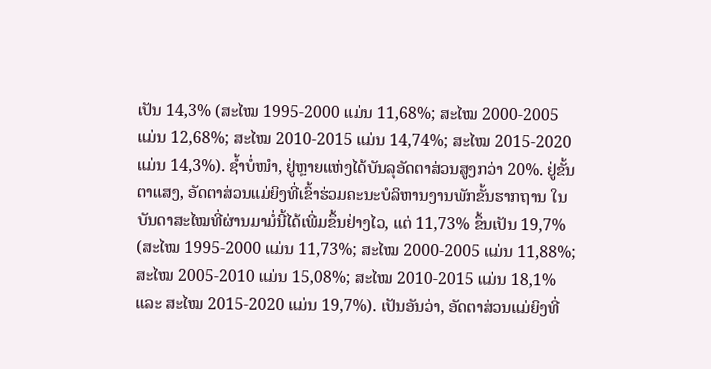ເປັນ 14,3% (ສະໄໝ 1995-2000 ແມ່ນ 11,68%; ສະໄໝ 2000-2005 ແມ່ນ 12,68%; ສະໄໝ 2010-2015 ແມ່ນ 14,74%; ສະໄໝ 2015-2020 ແມ່ນ 14,3%). ຊ້ຳບໍ່ໜຳ, ຢູ່ຫຼາຍແຫ່ງໄດ້ບັນລຸອັດຕາສ່ວນສູງກວ່າ 20%. ຢູ່ຂັ້ນຕາແສງ, ອັດຕາສ່ວນແມ່ຍິງທີ່ເຂົ້າຮ່ວມຄະນະບໍລິຫານງານພັກຂັ້ນຮາກຖານ ໃນບັນດາສະໄໝທີ່ຜ່ານມາມໍ່ນີ້ໄດ້ເພີ່ມຂຶ້ນຢ່າງໄວ, ແຕ່ 11,73% ຂຶ້ນເປັນ 19,7% (ສະໄໝ 1995-2000 ແມ່ນ 11,73%; ສະໄໝ 2000-2005 ແມ່ນ 11,88%; ສະໄໝ 2005-2010 ແມ່ນ 15,08%; ສະໄໝ 2010-2015 ແມ່ນ 18,1% ແລະ ສະໄໝ 2015-2020 ແມ່ນ 19,7%). ເປັນອັນວ່າ, ອັດຕາສ່ວນແມ່ຍິງທີ່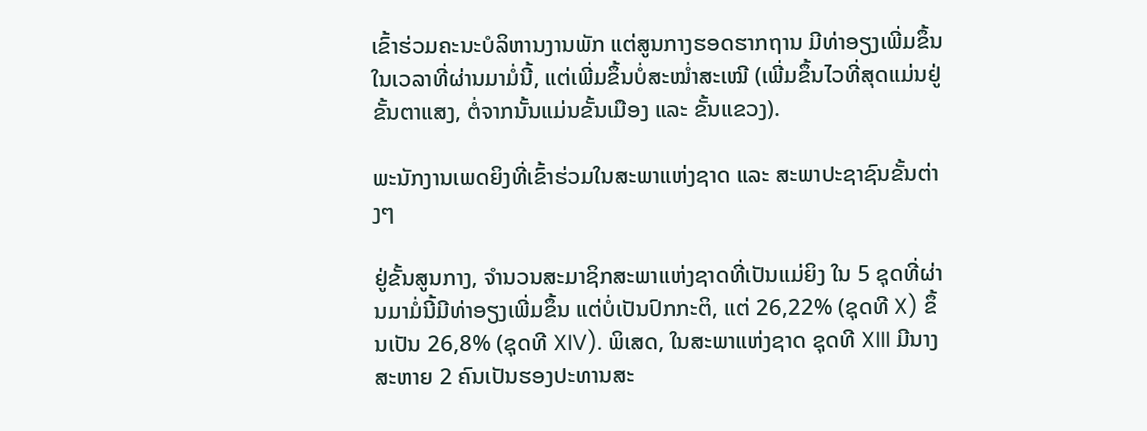ເຂົ້າຮ່ວມຄະນະບໍລິຫານງານພັກ ແຕ່ສູນກາງຮອດຮາກຖານ ມີທ່າອຽງເພີ່ມຂຶ້ນໃນເວລາທີ່ຜ່ານມາມໍ່ນີ້, ແຕ່ເພີ່ມຂຶ້ນບໍ່ສະໝ່ຳສະເໝີ (ເພີ່ມຂຶ້ນໄວທີ່ສຸດແມ່ນຢູ່ຂັ້ນຕາແສງ, ຕໍ່ຈາກນັ້ນແມ່ນຂັ້ນເມືອງ ແລະ ຂັ້ນແຂວງ).

ພະນັກງານເພດຍິງທີ່ເຂົ້າຮ່ວມໃນສະພາແຫ່ງຊາດ ແລະ ສະພາປະຊາຊົນຂັ້ນຕ່າງໆ

ຢູ່ຂັ້ນສູນກາງ, ຈຳນວນສະມາຊິກສະພາແຫ່ງຊາດທີ່ເປັນແມ່ຍິງ ໃນ 5 ຊຸດທີ່ຜ່ານມາມໍ່ນີ້ມີທ່າອຽງເພີ່ມຂຶ້ນ ແຕ່ບໍ່ເປັນປົກກະຕິ, ແຕ່ 26,22% (ຊຸດທີ X) ຂຶ້ນເປັນ 26,8% (ຊຸດທີ XIV). ພິເສດ, ໃນສະພາແຫ່ງຊາດ ຊຸດທີ XIII ມີນາງສະຫາຍ 2 ຄົນເປັນຮອງປະທານສະ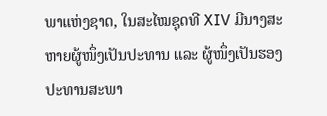ພາແຫ່ງຊາດ, ໃນສະໄໝຊຸດທີ XIV ມີນາງສະຫາຍຜູ້ໜຶ່ງເປັນປະທານ ແລະ ຜູ້ໜຶ່ງເປັນຮອງປະທານສະພາ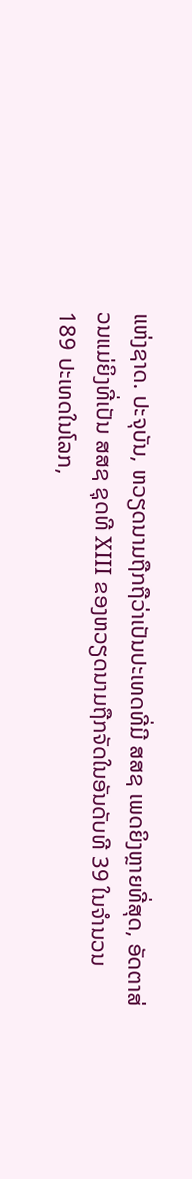ແຫ່ງຊາດ. ປະຈຸບັນ, ຫວຽດນາມຖືກຖືວ່າເປັນປະເທດທີ່ມີ ສສຊ ເພດຍິງຫຼາຍທີ່ສຸດ, ອັດຕາສ່ວນແມ່ຍິງທີ່ເປັນ ສສຊ ຊຸດທີ XIII ຂອງຫວຽດນາມຖືກຈັດໃນອັນດັບທີ 39 ໃນຈຳນວນ 189 ປະເທດໃນໂລກ,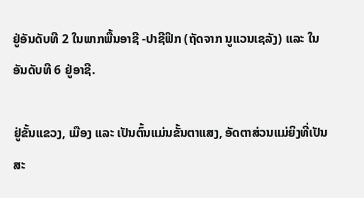ຢູ່ອັນດັບທີ 2 ໃນພາກພື້ນອາຊີ -ປາຊີຟິກ (ຖັດຈາກ ນູແວນເຊລັງ) ແລະ ໃນອັນດັບທີ 6 ຢູ່ອາຊີ.

ຢູ່ຂັ້ນແຂວງ, ເມືອງ ແລະ ເປັນຕົ້ນແມ່ນຂັ້ນຕາແສງ, ອັດຕາສ່ວນແມ່ຍິງທີ່ເປັນສະ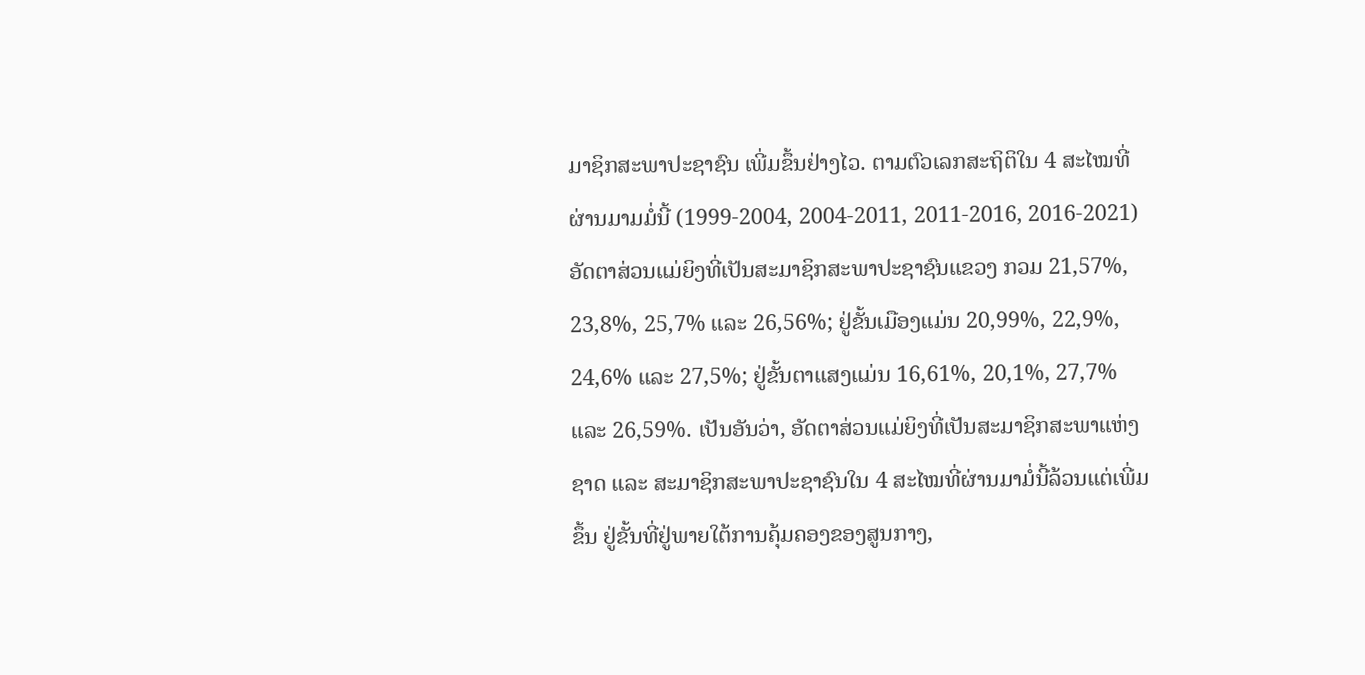ມາຊິກສະພາປະຊາຊົນ ເພີ່ມຂຶ້ນຢ່າງໄວ. ຕາມຕົວເລກສະຖິຕິໃນ 4 ສະໄໝທີ່ຜ່ານມາມມໍ່ນີ້ (1999-2004, 2004-2011, 2011-2016, 2016-2021) ອັດຕາສ່ວນແມ່ຍິງທີ່ເປັນສະມາຊິກສະພາປະຊາຊົນແຂວງ ກວມ 21,57%, 23,8%, 25,7% ແລະ 26,56%; ຢູ່ຂັ້ນເມືອງແມ່ນ 20,99%, 22,9%, 24,6% ແລະ 27,5%; ຢູ່ຂັ້ນຕາແສງແມ່ນ 16,61%, 20,1%, 27,7% ແລະ 26,59%. ເປັນອັນວ່າ, ອັດຕາສ່ວນແມ່ຍິງທີ່ເປັນສະມາຊິກສະພາແຫ່ງຊາດ ແລະ ສະມາຊິກສະພາປະຊາຊົນໃນ 4 ສະໄໝທີ່ຜ່ານມາມໍ່ນີ້ລ້ວນແຕ່ເພີ່ມຂຶ້ນ ຢູ່ຂັ້ນທີ່ຢູ່ພາຍໃຕ້ການຄຸ້ມຄອງຂອງສູນກາງ,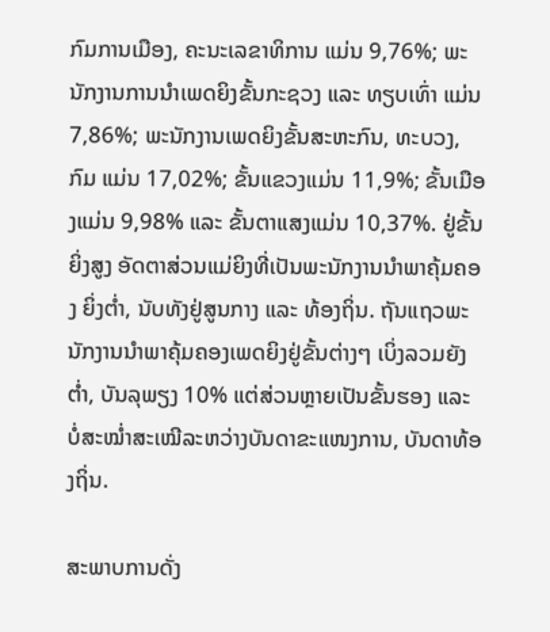ກົມການເມືອງ, ຄະນະເລຂາທິການ ແມ່ນ 9,76%; ພະນັກງານການນຳເພດຍິງຂັ້ນກະຊວງ ແລະ ທຽບເທົ່າ ແມ່ນ 7,86%; ພະນັກງານເພດຍິງຂັ້ນສະຫະກົນ, ທະບວງ, ກົມ ແມ່ນ 17,02%; ຂັ້ນແຂວງແມ່ນ 11,9%; ຂັ້ນເມືອງແມ່ນ 9,98% ແລະ ຂັ້ນຕາແສງແມ່ນ 10,37%. ຢູ່ຂັ້ນຍິ່ງສູງ ອັດຕາສ່ວນແມ່ຍິງທີ່ເປັນພະນັກງານນຳພາຄຸ້ມຄອງ ຍິ່ງຕ່ຳ, ນັບທັງຢູ່ສູນກາງ ແລະ ທ້ອງຖິ່ນ. ຖັນແຖວພະນັກງານນຳພາຄຸ້ມຄອງເພດຍິງຢູ່ຂັ້ນຕ່າງໆ ເບິ່ງລວມຍັງຕ່ຳ, ບັນລຸພຽງ 10% ແຕ່ສ່ວນຫຼາຍເປັນຂັ້ນຮອງ ແລະ ບໍ່ສະໝ່ຳສະເໝີລະຫວ່າງບັນດາຂະແໜງການ, ບັນດາທ້ອງຖິ່ນ.

ສະພາບການດັ່ງ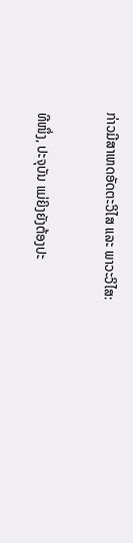ກ່າວມີສາເຫດອັດຕະວິໄສ ແລະ ພາວະວິໄສ:

ທີໜຶ່ງ, ປະຈຸບັນ ແມ່ຍິງຍັງຕ້ອງປະ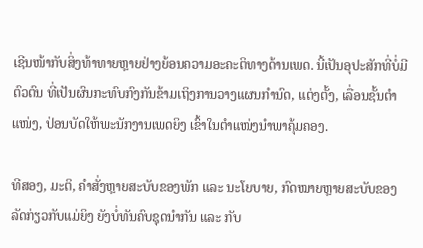ເຊີນໜ້າກັບສິ່ງທ້າທາຍຫຼາຍຢ່າງຍ້ອນຄວາມອະຄະຕິທາງດ້ານເພດ. ນີ້ເປັນອຸປະສັກທີ່ບໍ່ມີຕົວຕົນ ທີ່ເປັນຜົນກະທົບກົງກັນຂ້າມເຖິງການວາງແຜນກຳນົດ, ແຕ່ງຕັ້ງ, ເລື່ອນຊັ້ນຕຳແໜ່ງ, ປ່ອນບັດໃຫ້ພະນັກງານເພດຍິງ ເຂົ້າໃນຕຳແໜ່ງນຳພາຄຸ້ມຄອງ.

ທີສອງ, ມະຕິ, ຄຳສັ່ງຫຼາຍສະບັບຂອງພັກ ແລະ ນະໂຍບາຍ, ກົດໝາຍຫຼາຍສະບັບຂອງລັດກ່ຽວກັບແມ່ຍິງ ຍັງບໍ່ທັນຄົບຊຸດນຳກັນ ແລະ ກັບ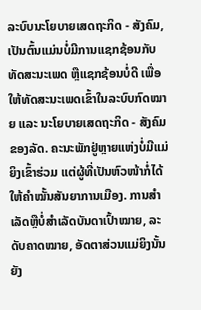ລະບົບນະໂຍບາຍເສດຖະກິດ - ສັງຄົມ, ເປັນຕົ້ນແມ່ນບໍ່ມີການແຊກຊ້ອນກັບທັດສະນະເພດ ຫຼືແຊກຊ້ອນບໍ່ດີ ເພື່ອໃຫ້ທັດສະນະເພດເຂົ້າໃນລະບົບກົດໝາຍ ແລະ ນະໂຍບາຍເສດຖະກິດ - ສັງຄົມຂອງລັດ. ຄະນະພັກຢູ່ຫຼາຍແຫ່ງບໍ່ມີແມ່ຍິງເຂົ້າຮ່ວມ ແຕ່ຜູ້ທີ່ເປັນຫົວໜ້າກໍ່ໄດ້ໃຫ້ຄຳໝັ້ນສັນຍາການເມືອງ. ການສຳເລັດຫຼືບໍ່ສຳເລັດບັນດາເປົ້າໝາຍ, ລະດັບຄາດໝາຍ, ອັດຕາສ່ວນແມ່ຍິງນັ້ນ ຍັງ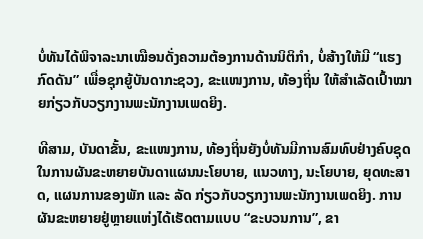ບໍ່ທັນໄດ້ພິຈາລະນາເໝືອນດັ່ງຄວາມຕ້ອງການດ້ານນິຕິກຳ, ບໍ່ສ້າງໃຫ້ມີ “ແຮງກົດດັນ” ເພື່ອຊຸກຍູ້ບັນດາກະຊວງ, ຂະແໜງການ, ທ້ອງຖິ່ນ ໃຫ້ສຳເລັດເປົ້າໝາຍກ່ຽວກັບວຽກງານພະນັກງານເພດຍິງ.

ທີສາມ, ບັນດາຂັ້ນ, ຂະແໜງການ, ທ້ອງຖິ່ນຍັງບໍ່ທັນມີການສົມທົບຢ່າງຄົບຊຸດ ໃນການຜັນຂະຫຍາຍບັນດາແຜນນະໂຍບາຍ, ແນວທາງ, ນະໂຍບາຍ, ຍຸດທະສາດ, ແຜນການຂອງພັກ ແລະ ລັດ ກ່ຽວກັບວຽກງານພະນັກງານເພດຍິງ. ການຜັນຂະຫຍາຍຢູ່ຫຼາຍແຫ່ງໄດ້ເຮັດຕາມແບບ “ຂະບວນການ”, ຂາ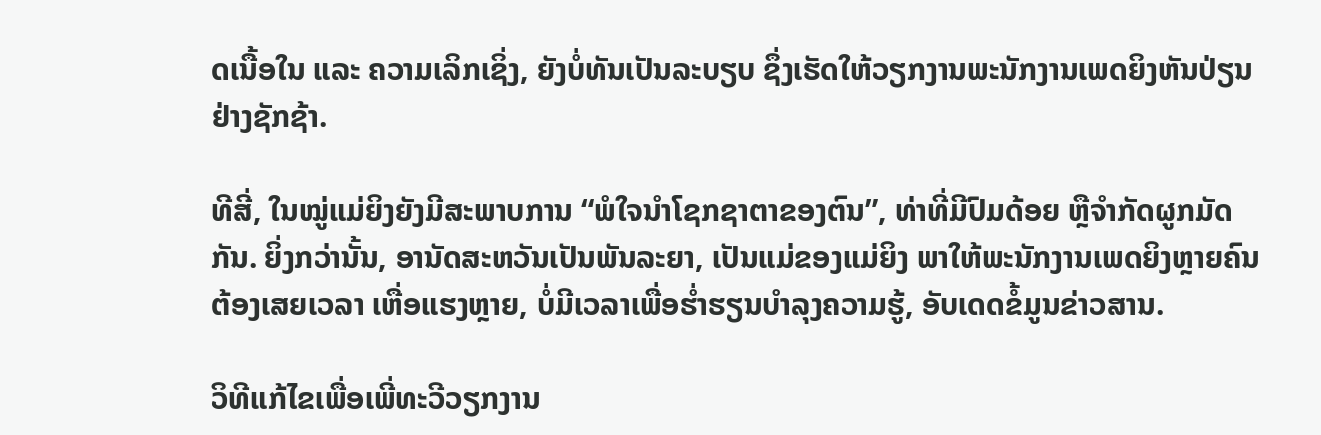ດເນື້ອໃນ ແລະ ຄວາມເລິກເຊິ່ງ, ຍັງບໍ່ທັນເປັນລະບຽບ ຊຶ່ງເຮັດໃຫ້ວຽກງານພະນັກງານເພດຍິງຫັນປ່ຽນຢ່າງຊັກຊ້າ.

ທີສີ່, ໃນໝູ່ແມ່ຍິງຍັງມີສະພາບການ “ພໍໃຈນຳໂຊກຊາຕາຂອງຕົນ”, ທ່າທີ່ມີປົມດ້ອຍ ຫຼືຈຳກັດຜູກມັດກັນ. ຍິ່ງກວ່ານັ້ນ, ອານັດສະຫວັນເປັນພັນລະຍາ, ເປັນແມ່ຂອງແມ່ຍິງ ພາໃຫ້ພະນັກງານເພດຍິງຫຼາຍຄົນຕ້ອງເສຍເວລາ ເຫື່ອແຮງຫຼາຍ, ບໍ່ມີເວລາເພື່ອຮ່ຳຮຽນບຳລຸງຄວາມຮູ້, ອັບເດດຂໍ້ມູນຂ່າວສານ.

ວິທີແກ້ໄຂເພື່ອເພີ່ທະວີວຽກງານ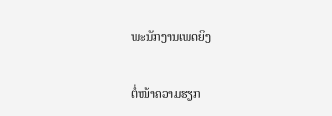ພະນັກງານເພດຍິງ

ຕໍ່ໜ້າຄວາມຮຽກ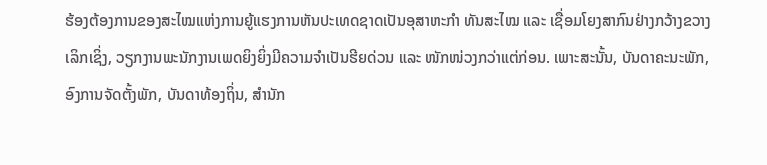ຮ້ອງຕ້ອງການຂອງສະໄໝແຫ່ງການຍູ້ແຮງການຫັນປະເທດຊາດເປັນອຸສາຫະກຳ ທັນສະໄໝ ແລະ ເຊື່ອມໂຍງສາກົນຢ່າງກວ້າງຂວາງເລິກເຊິ່ງ, ວຽກງານພະນັກງານເພດຍິງຍິ່ງມີຄວາມຈຳເປັນຮີຍດ່ວນ ແລະ ໜັກໜ່ວງກວ່າແຕ່ກ່ອນ. ເພາະສະນັ້ນ, ບັນດາຄະນະພັກ, ອົງການຈັດຕັ້ງພັກ, ບັນດາທ້ອງຖິ່ນ, ສຳນັກ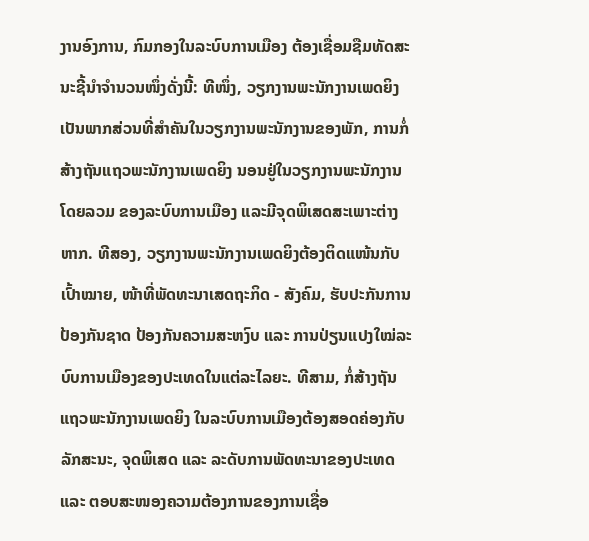ງານອົງການ, ກົມກອງໃນລະບົບການເມືອງ ຕ້ອງເຊື່ອມຊືມທັດສະນະຊີ້ນຳຈຳນວນໜຶ່ງດັ່ງນີ້: ທີໜຶ່ງ, ວຽກງານພະນັກງານເພດຍິງ ເປັນພາກສ່ວນທີ່ສຳຄັນໃນວຽກງານພະນັກງານຂອງພັກ, ການກໍ່ສ້າງຖັນແຖວພະນັກງານເພດຍິງ ນອນຢູ່ໃນວຽກງານພະນັກງານໂດຍລວມ ຂອງລະບົບການເມືອງ ແລະມີຈຸດພິເສດສະເພາະຕ່າງຫາກ. ທີສອງ, ວຽກງານພະນັກງານເພດຍິງຕ້ອງຕິດແໜ້ນກັບເປົ້າໝາຍ, ໜ້າທີ່ພັດທະນາເສດຖະກິດ - ສັງຄົມ, ຮັບປະກັນການປ້ອງກັນຊາດ ປ້ອງກັນຄວາມສະຫງົບ ແລະ ການປ່ຽນແປງໃໝ່ລະບົບການເມືອງຂອງປະເທດໃນແຕ່ລະໄລຍະ. ທີສາມ, ກໍ່ສ້າງຖັນແຖວພະນັກງານເພດຍິງ ໃນລະບົບການເມືອງຕ້ອງສອດຄ່ອງກັບລັກສະນະ, ຈຸດພິເສດ ແລະ ລະດັບການພັດທະນາຂອງປະເທດ ແລະ ຕອບສະໜອງຄວາມຕ້ອງການຂອງການເຊື່ອ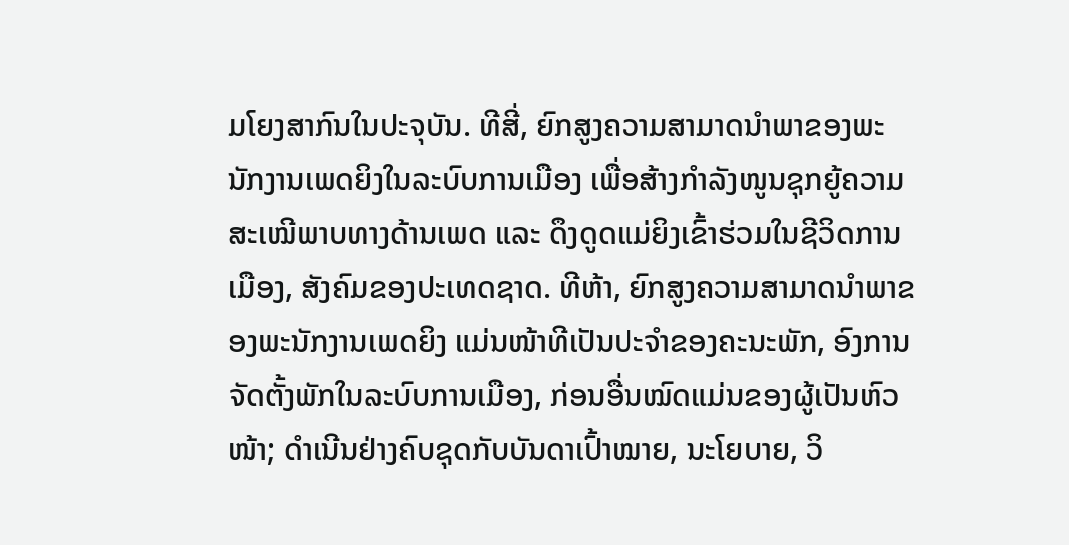ມໂຍງສາກົນໃນປະຈຸບັນ. ທີສີ່, ຍົກສູງຄວາມສາມາດນຳພາຂອງພະນັກງານເພດຍິງໃນລະບົບການເມືອງ ເພື່ອສ້າງກຳລັງໜູນຊຸກຍູ້ຄວາມສະເໝີພາບທາງດ້ານເພດ ແລະ ດຶງດູດແມ່ຍິງເຂົ້າຮ່ວມໃນຊີວິດການເມືອງ, ສັງຄົມຂອງປະເທດຊາດ. ທີຫ້າ, ຍົກສູງຄວາມສາມາດນຳພາຂອງພະນັກງານເພດຍິງ ແມ່ນໜ້າທີເປັນປະຈຳຂອງຄະນະພັກ, ອົງການຈັດຕັ້ງພັກໃນລະບົບການເມືອງ, ກ່ອນອື່ນໝົດແມ່ນຂອງຜູ້ເປັນຫົວໜ້າ; ດຳເນີນຢ່າງຄົບຊຸດກັບບັນດາເປົ້າໝາຍ, ນະໂຍບາຍ, ວິ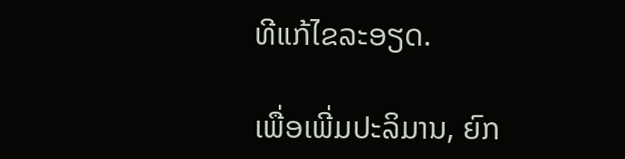ທີແກ້ໄຂລະອຽດ.

ເພື່ອເພີ່ມປະລິມານ, ຍົກ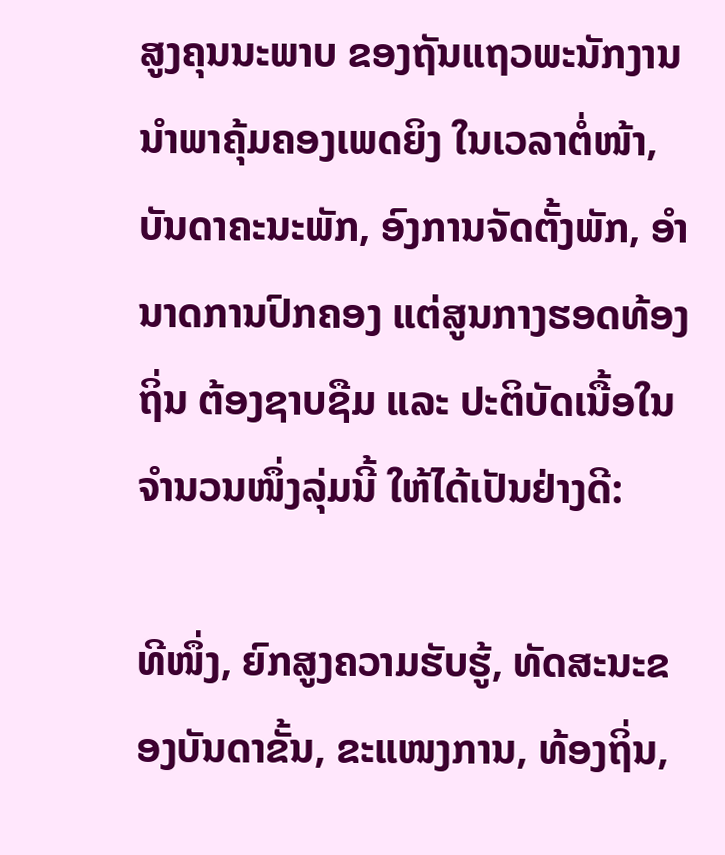ສູງຄຸນນະພາບ ຂອງຖັນແຖວພະນັກງານນຳພາຄຸ້ມຄອງເພດຍິງ ໃນເວລາຕໍ່ໜ້າ, ບັນດາຄະນະພັກ, ອົງການຈັດຕັ້ງພັກ, ອຳນາດການປົກຄອງ ແຕ່ສູນກາງຮອດທ້ອງຖິ່ນ ຕ້ອງຊາບຊືມ ແລະ ປະຕິບັດເນື້ອໃນຈຳນວນໜຶ່ງລຸ່ມນີ້ ໃຫ້ໄດ້ເປັນຢ່າງດີ:

ທີໜຶ່ງ, ຍົກສູງຄວາມຮັບຮູ້, ທັດສະນະຂອງບັນດາຂັ້ນ, ຂະແໜງການ, ທ້ອງຖິ່ນ,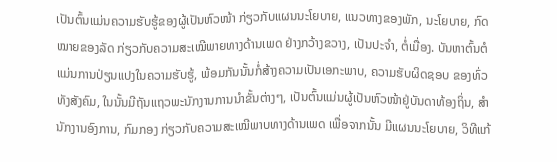ເປັນຕົ້ນແມ່ນຄວາມຮັບຮູ້ຂອງຜູ້ເປັນຫົວໜ້າ ກ່ຽວກັບແຜນນະໂຍບາຍ, ແນວທາງຂອງພັກ, ນະໂຍບາຍ, ກົດໝາຍຂອງລັດ ກ່ຽວກັບຄວາມສະເໝີພາຍທາງດ້ານເພດ ຢ່າງກວ້າງຂວາງ, ເປັນປະຈຳ, ຕໍ່ເມື່ອງ. ບັນຫາຕົ້ນຕໍແມ່ນການປ່ຽນແປງໃນຄວາມຮັບຮູ້, ພ້ອມກັນນັ້ນກໍ່ສ້າງຄວາມເປັນເອກະພາບ, ຄວາມຮັບຜິດຊອບ ຂອງທົ່ວທັງສັງຄົມ, ໃນນັ້ນມີຖັນແຖວພະນັກງານການນຳຂັ້ນຕ່າງໆ, ເປັນຕົ້ນແມ່ນຜູ້ເປັນຫົວໜ້າຢູ່ບັນດາທ້ອງຖິ່ນ, ສຳນັກງານອົງການ, ກົມກອງ ກ່ຽວກັບຄວາມສະເໝີພາບທາງດ້ານເພດ ເພື່ອຈາກນັ້ນ ມີແຜນນະໂຍບາຍ, ວິທີແກ້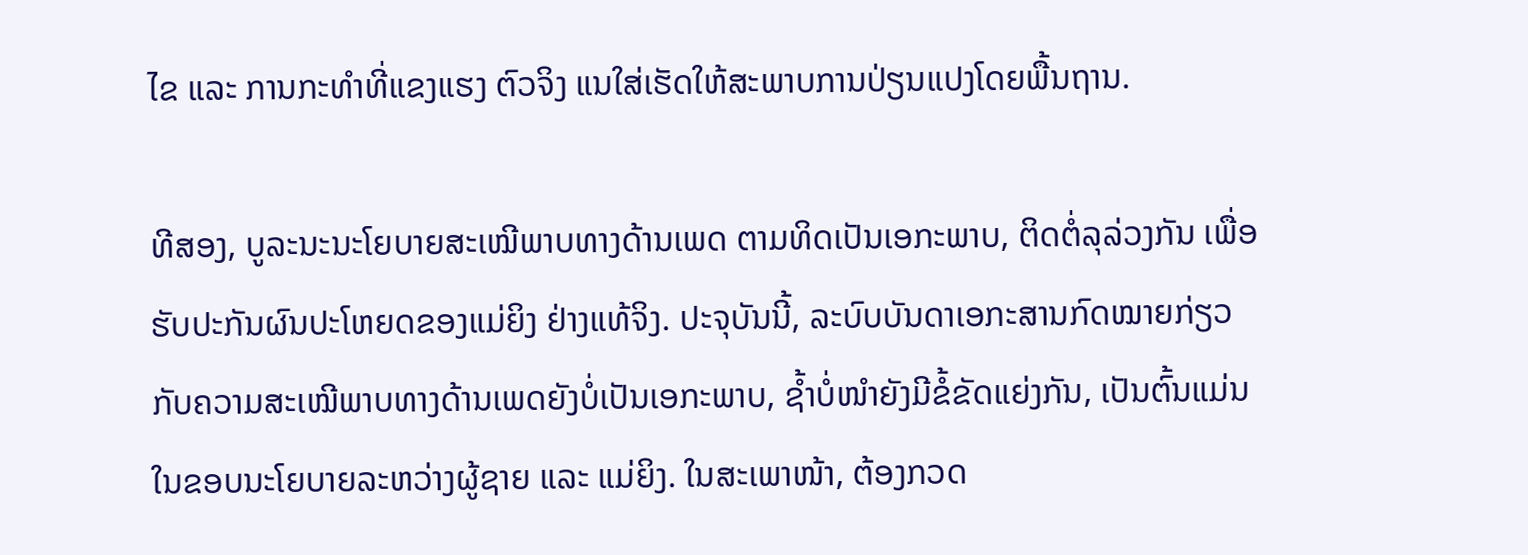ໄຂ ແລະ ການກະທຳທີ່ແຂງແຮງ ຕົວຈິງ ແນໃສ່ເຮັດໃຫ້ສະພາບການປ່ຽນແປງໂດຍພື້ນຖານ.

ທີສອງ, ບູລະນະນະໂຍບາຍສະເໝີພາບທາງດ້ານເພດ ຕາມທິດເປັນເອກະພາບ, ຕິດຕໍ່ລຸລ່ວງກັນ ເພື່ອຮັບປະກັນຜົນປະໂຫຍດຂອງແມ່ຍິງ ຢ່າງແທ້ຈິງ. ປະຈຸບັນນີ້, ລະບົບບັນດາເອກະສານກົດໝາຍກ່ຽວກັບຄວາມສະເໝີພາບທາງດ້ານເພດຍັງບໍ່ເປັນເອກະພາບ, ຊ້ຳບໍ່ໜຳຍັງມີຂໍ້ຂັດແຍ່ງກັນ, ເປັນຕົ້ນແມ່ນໃນຂອບນະໂຍບາຍລະຫວ່າງຜູ້ຊາຍ ແລະ ແມ່ຍິງ. ໃນສະເພາໜ້າ, ຕ້ອງກວດ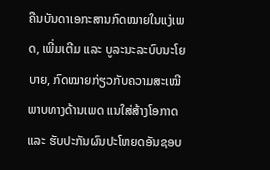ຄືນບັນດາເອກະສານກົດໝາຍໃນແງ່ເພດ, ເພີ່ມເຕີມ ແລະ ບູລະນະລະບົບນະໂຍບາຍ, ກົດໝາຍກ່ຽວກັບຄວາມສະເໝີພາບທາງດ້ານເພດ ແນໃສ່ສ້າງໂອກາດ ແລະ ຮັບປະກັນຜົນປະໂຫຍດອັນຊອບ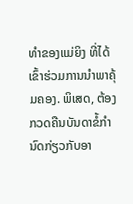ທຳຂອງແມ່ຍິງ ທີ່ໄດ້ເຂົ້າຮ່ວມການນຳພາຄຸ້ມຄອງ. ພິເສດ, ຕ້ອງກວດຄືນບັນດາຂໍ້ກຳນົດກ່ຽວກັບອາ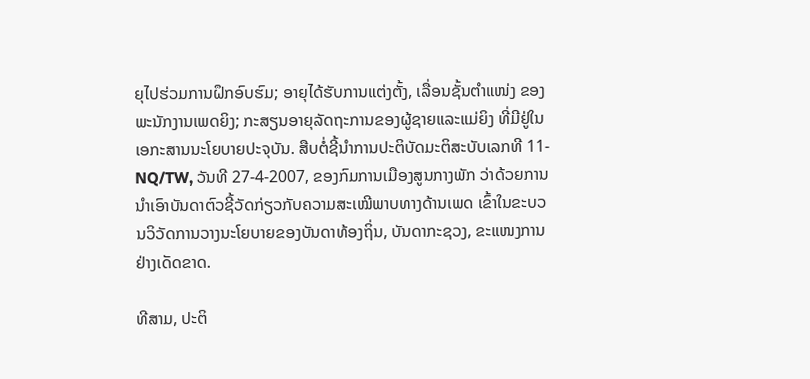ຍຸໄປຮ່ວມການຝຶກອົບຮົມ; ອາຍຸໄດ້ຮັບການແຕ່ງຕັ້ງ, ເລື່ອນຊັ້ນຕຳແໜ່ງ ຂອງພະນັກງານເພດຍິງ; ກະສຽນອາຍຸລັດຖະການຂອງຜູ້ຊາຍແລະແມ່ຍິງ ທີ່ມີຢູ່ໃນເອກະສານນະໂຍບາຍປະຈຸບັນ. ສືບຕໍ່ຊີ້ນຳການປະຕິບັດມະຕິສະບັບເລກທີ 11-NQ/TW, ວັນທີ 27-4-2007, ຂອງກົມການເມືອງສູນກາງພັກ ວ່າດ້ວຍການນຳເອົາບັນດາຕົວຊີ້ວັດກ່ຽວກັບຄວາມສະເໝີພາບທາງດ້ານເພດ ເຂົ້າໃນຂະບວນວິວັດການວາງນະໂຍບາຍຂອງບັນດາທ້ອງຖິ່ນ, ບັນດາກະຊວງ, ຂະແໜງການຢ່າງເດັດຂາດ.

ທີສາມ, ປະຕິ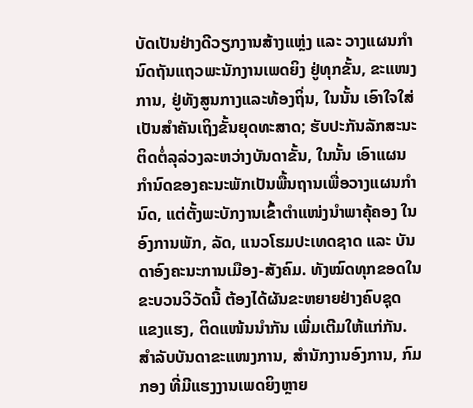ບັດເປັນຢ່າງດີວຽກງານສ້າງແຫຼ່ງ ແລະ ວາງແຜນກຳນົດຖັນແຖວພະນັກງານເພດຍິງ ຢູ່ທຸກຂັ້ນ, ຂະແໜງການ, ຢູ່ທັງສູນກາງແລະທ້ອງຖິ່ນ, ໃນນັ້ນ ເອົາໃຈໃສ່ເປັນສຳຄັນເຖິງຂັ້ນຍຸດທະສາດ; ຮັບປະກັນລັກສະນະຕິດຕໍ່ລຸລ່ວງລະຫວ່າງບັນດາຂັ້ນ, ໃນນັ້ນ ເອົາແຜນກຳນົດຂອງຄະນະພັກເປັນພື້ນຖານເພື່ອວາງແຜນກຳນົດ, ແຕ່ຕັ້ງພະບັກງານເຂົ້າຕຳແໜ່ງນຳພາຄຸ້ຄອງ ໃນອົງການພັກ, ລັດ, ແນວໂຮມປະເທດຊາດ ແລະ ບັນດາອົງຄະນະການເມືອງ-ສັງຄົມ. ທັງໝົດທຸກຂອດໃນຂະບວນວິວັດນີ້ ຕ້ອງໄດ້ຜັນຂະຫຍາຍຢ່າງຄົບຊຸດ ແຂງແຮງ, ຕິດແໜ້ນນຳກັນ ເພີ່ມເຕີມໃຫ້ແກ່ກັນ. ສຳລັບບັນດາຂະແໜງການ, ສຳນັກງານອົງການ, ກົມກອງ ທີ່ມີແຮງງານເພດຍິງຫຼາຍ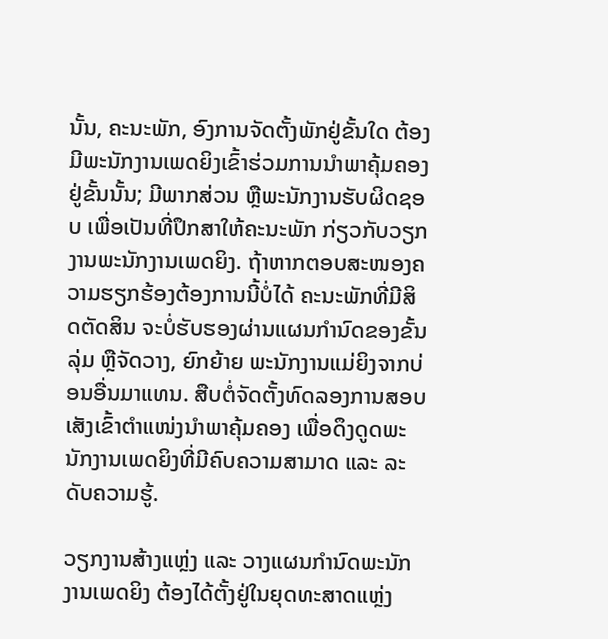ນັ້ນ, ຄະນະພັກ, ອົງການຈັດຕັ້ງພັກຢູ່ຂັ້ນໃດ ຕ້ອງມີພະນັກງານເພດຍິງເຂົ້າຮ່ວມການນຳພາຄຸ້ມຄອງຢູ່ຂັ້ນນັ້ນ; ມີພາກສ່ວນ ຫຼືພະນັກງານຮັບຜິດຊອບ ເພື່ອເປັນທີ່ປຶກສາໃຫ້ຄະນະພັກ ກ່ຽວກັບວຽກງານພະນັກງານເພດຍິງ. ຖ້າຫາກຕອບສະໜອງຄວາມຮຽກຮ້ອງຕ້ອງການນີ້ບໍ່ໄດ້ ຄະນະພັກທີ່ມີສິດຕັດສິນ ຈະບໍ່ຮັບຮອງຜ່ານແຜນກຳນົດຂອງຂັ້ນລຸ່ມ ຫຼືຈັດວາງ, ຍົກຍ້າຍ ພະນັກງານແມ່ຍິງຈາກບ່ອນອື່ນມາແທນ. ສືບຕໍ່ຈັດຕັ້ງທົດລອງການສອບເສັງເຂົ້າຕຳແໜ່ງນຳພາຄຸ້ມຄອງ ເພື່ອດຶງດູດພະນັກງານເພດຍິງທີ່ມີຄົບຄວາມສາມາດ ແລະ ລະດັບຄວາມຮູ້.

ວຽກງານສ້າງແຫຼ່ງ ແລະ ວາງແຜນກຳນົດພະນັກງານເພດຍິງ ຕ້ອງໄດ້ຕັ້ງຢູ່ໃນຍຸດທະສາດແຫຼ່ງ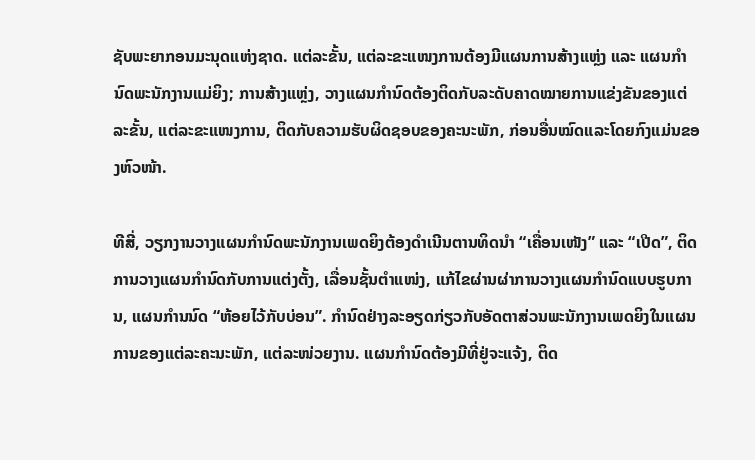ຊັບພະຍາກອນມະນຸດແຫ່ງຊາດ. ແຕ່ລະຂັ້ນ, ແຕ່ລະຂະແໜງການຕ້ອງມີແຜນການສ້າງແຫຼ່ງ ແລະ ແຜນກຳນົດພະນັກງານແມ່ຍິງ; ການສ້າງແຫຼ່ງ, ວາງແຜນກຳນົດຕ້ອງຕິດກັບລະດັບຄາດໝາຍການແຂ່ງຂັນຂອງແຕ່ລະຂັ້ນ, ແຕ່ລະຂະແໜງການ, ຕິດກັບຄວາມຮັບຜິດຊອບຂອງຄະນະພັກ, ກ່ອນອື່ນໝົດແລະໂດຍກົງແມ່ນຂອງຫົວໜ້າ.

ທີສີ່, ວຽກງານວາງແຜນກຳນົດພະນັກງານເພດຍິງຕ້ອງດຳເນີນຕານທິດນຳ “ເຄື່ອນເໜັງ” ແລະ “ເປີດ”, ຕິດການວາງແຜນກຳນົດກັບການແຕ່ງຕັ້ງ, ເລື່ອນຊັ້ນຕຳແໜ່ງ, ແກ້ໄຂຜ່ານຜ່າການວາງແຜນກຳນົດແບບຮູບການ, ແຜນກຳນນົດ “ຫ້ອຍໄວ້ກັບບ່ອນ”. ກຳນົດຢ່າງລະອຽດກ່ຽວກັບອັດຕາສ່ວນພະນັກງານເພດຍິງໃນແຜນການຂອງແຕ່ລະຄະນະພັກ, ແຕ່ລະໜ່ວຍງານ. ແຜນກຳນົດຕ້ອງມີທີ່ຢູ່ຈະແຈ້ງ, ຕິດ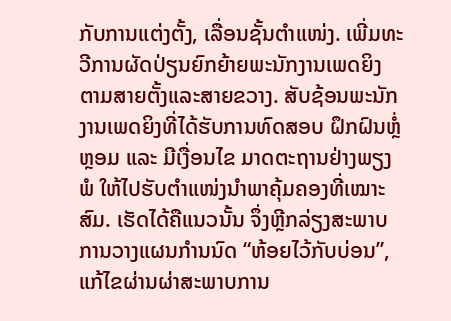ກັບການແຕ່ງຕັ້ງ, ເລື່ອນຊັ້ນຕຳແໜ່ງ. ເພີ່ມທະວີການຜັດປ່ຽນຍົກຍ້າຍພະນັກງານເພດຍິງ ຕາມສາຍຕັ້ງແລະສາຍຂວາງ. ສັບຊ້ອນພະນັກງານເພດຍິງທີ່ໄດ້ຮັບການທົດສອບ ຝຶກຝົນຫຼໍ່ຫຼອມ ແລະ ມີເງື່ອນໄຂ ມາດຕະຖານຢ່າງພຽງພໍ ໃຫ້ໄປຮັບຕຳແໜ່ງນຳພາຄຸ້ມຄອງທີ່ເໝາະສົມ. ເຮັດໄດ້ຄືແນວນັ້ນ ຈຶ່ງຫຼີກລ່ຽງສະພາບການວາງແຜນກຳນນົດ “ຫ້ອຍໄວ້ກັບບ່ອນ”, ແກ້ໄຂຜ່ານຜ່າສະພາບການ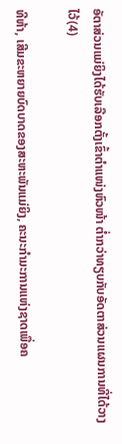ອັຕາສ່ວນແມ່ຍິງໄດ້ຮັບເລືອກຕັ້ງເຂົ້າຕຳແໜ່ງຫົວໜ້າ ຕ່ຳກວ່າທຽບກັບອັດຕາສ່ວນແຜນການທີ່ໄດ້ວາງໄວ້(4)

ທີຫ້າ, ເສີມຂະຫຍາຍບົດບາດຂອງສະຫະພັນແມ່ຍິງ, ຄະນະກຳມະການແຫ່ງຊາດເພື່ອຄ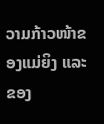ວາມກ້າວໜ້າຂອງແມ່ຍິງ ແລະ ຂອງ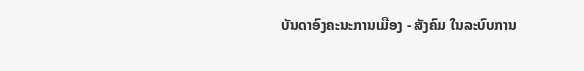ບັນດາອົງຄະນະການເມືອງ - ສັງຄົມ ໃນລະບົບການ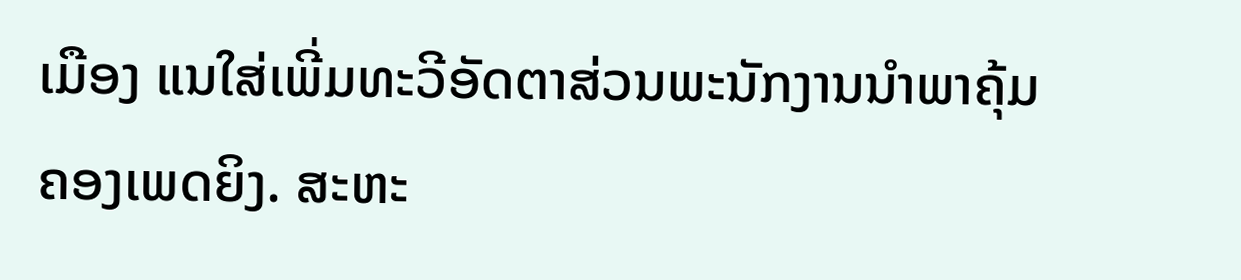ເມືອງ ແນໃສ່ເພີ່ມທະວີອັດຕາສ່ວນພະນັກງານນຳພາຄຸ້ມຄອງເພດຍິງ. ສະຫະ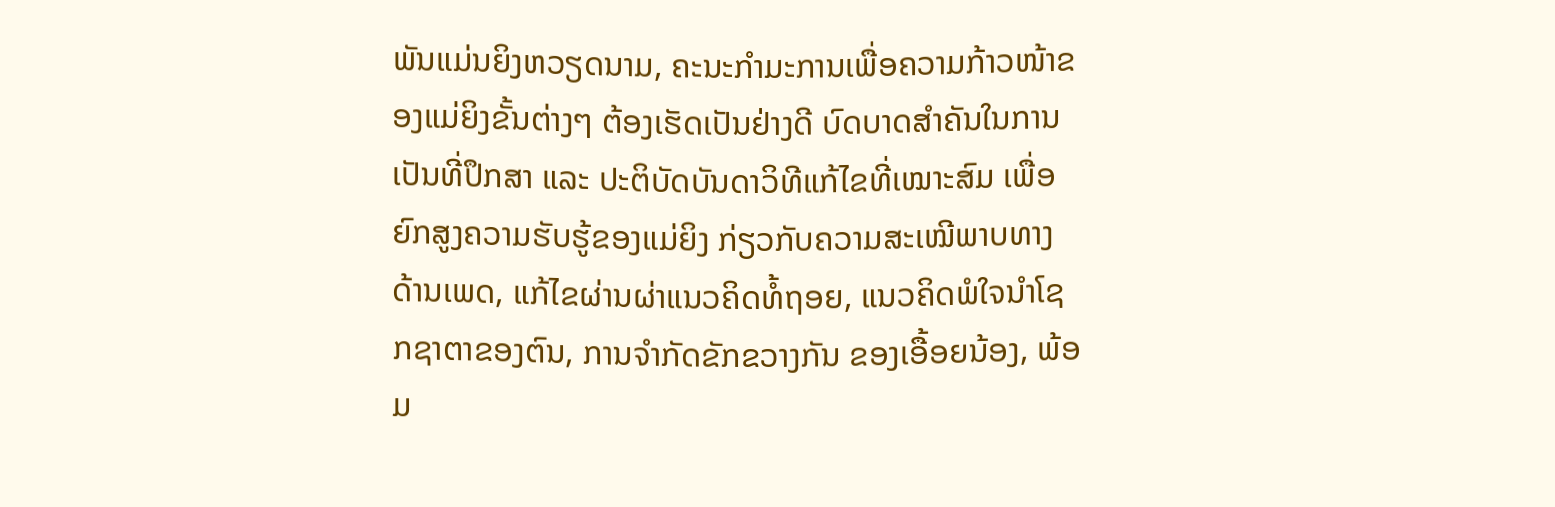ພັນແມ່ນຍິງຫວຽດນາມ, ຄະນະກຳມະການເພື່ອຄວາມກ້າວໜ້າຂອງແມ່ຍິງຂັ້ນຕ່າງໆ ຕ້ອງເຮັດເປັນຢ່າງດີ ບົດບາດສຳຄັນໃນການເປັນທີ່ປຶກສາ ແລະ ປະຕິບັດບັນດາວິທີແກ້ໄຂທີ່ເໝາະສົມ ເພື່ອຍົກສູງຄວາມຮັບຮູ້ຂອງແມ່ຍິງ ກ່ຽວກັບຄວາມສະເໝີພາບທາງດ້ານເພດ, ແກ້ໄຂຜ່ານຜ່າແນວຄິດທໍ້ຖອຍ, ແນວຄິດພໍໃຈນຳໂຊກຊາຕາຂອງຕົນ, ການຈຳກັດຂັກຂວາງກັນ ຂອງເອື້ອຍນ້ອງ, ພ້ອມ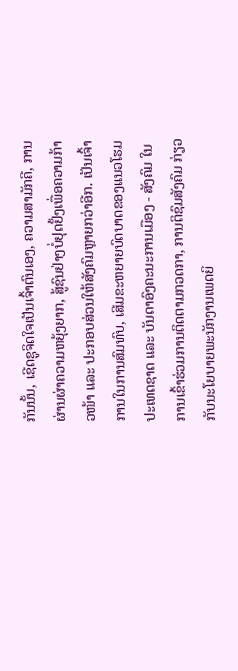ກັນນັ້ນ, ເຊີດຊູຈິດໃຈເປັນເຈົ້າຕົນເອງ, ຄວາມສາມັກຄີ, ການຜ່ານຜ່າຄວາມຫຍຸ້ງຍາກ, ສູ້ຊົນຢ່າງບໍ່ຢຸດຢັ້ງເພື່ອຄວາມກ້າວໜ້າ ແລະ ປະກອບສ່ວນໃຫ້ສັງຄົມຫຼາຍກວ່າອີກ. ເປັນເຈົ້າການໃນການສົມທົບ, ເສີມຂະຫຍາຍບົດບາດຂອງແນວໂຮມປະເທດຊາດ ແລະ ບັນດາອົງຄະນະການເມືອງ - ສັງຄົມ ໃນການເຂົ້າຮ່ວມການຕິດຕາມກວດກາ, ການຕິຊົມສັງຄົມ ກ່ຽວກັບນະໂຍບາຍພະນັກງານເພດຍິ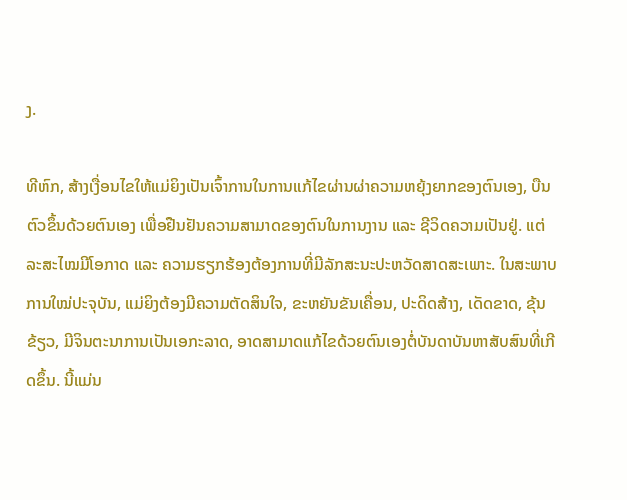ງ.

ທີຫົກ, ສ້າງເງື່ອນໄຂໃຫ້ແມ່ຍິງເປັນເຈົ້າການໃນການແກ້ໄຂຜ່ານຜ່າຄວາມຫຍຸ້ງຍາກຂອງຕົນເອງ, ບືນຕົວຂຶ້ນດ້ວຍຕົນເອງ ເພື່ອຢືນຢັນຄວາມສາມາດຂອງຕົນໃນການງານ ແລະ ຊີວິດຄວາມເປັນຢູ່. ແຕ່ລະສະໄໝມີໂອກາດ ແລະ ຄວາມຮຽກຮ້ອງຕ້ອງການທີ່ມີລັກສະນະປະຫວັດສາດສະເພາະ. ໃນສະພາບການໃໝ່ປະຈຸບັນ, ແມ່ຍິງຕ້ອງມີຄວາມຕັດສິນໃຈ, ຂະຫຍັນຂັນເຄື່ອນ, ປະດິດສ້າງ, ເດັດຂາດ, ຂຸ້ນຂ້ຽວ, ມີຈິນຕະນາການເປັນເອກະລາດ, ອາດສາມາດແກ້ໄຂດ້ວຍຕົນເອງຕໍ່ບັນດາບັນຫາສັບສົນທີ່ເກີດຂຶ້ນ. ນີ້ແມ່ນ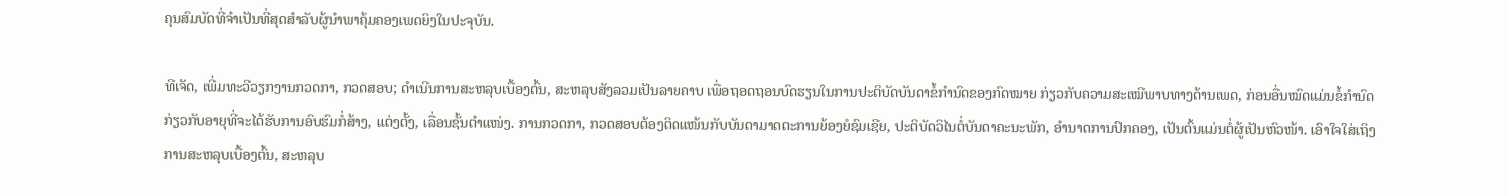ຄຸນສົມບັດທີ່ຈຳເປັນທີ່ສຸດສຳລັບຜູ້ນຳພາຄຸ້ມຄອງເພດຍິງໃນປະຈຸບັນ.

ທີເຈັດ, ເພີ່ມທະວີວຽກງານກວດກາ, ກວດສອບ; ດຳເນີນການສະຫລຸບເບື້ອງຕົ້ນ, ສະຫລຸບສັງລວມເປັນລາຍຄາບ ເພື່ອຖອດຖອນບົດຮຽນໃນການປະຕິບັດບັນດາຂໍ້ກຳນົດຂອງກົດໝາຍ ກ່ຽວກັບຄວາມສະເໝີພາບທາງດ້ານເພດ, ກ່ອນອື່ນໝົດແມ່ນຂໍ້ກຳນົດກ່ຽວກັບອາຍຸທີ່ຈະໄດ້ຮັບການອົບຮົມກໍ່ສ້າງ, ແຕ່ງຕັ້ງ, ເລື່ອນຊັ້ນຕຳແໜ່ງ. ການກວດກາ, ກວດສອບຕ້ອງຕິດແໜ້ນກັບບັນດາມາດຕະການຍ້ອງຍໍຊົມເຊີຍ, ປະຕິບັດວິໄນຕໍ່ບັນດາຄະນະພັກ, ອຳນາດການປົກຄອງ, ເປັນຕົ້ນແມ່ນຕໍ່ຜູ້ເປັນຫົວໜ້າ. ເອົາໃຈໃສ່ເຖິງການສະຫລຸບເບື້ອງຕົ້ນ, ສະຫລຸບ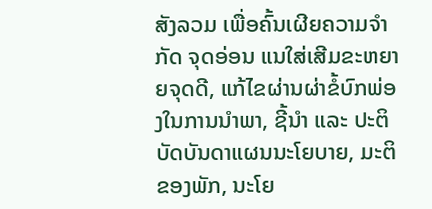ສັງລວມ ເພື່ອຄົ້ນເຜີຍຄວາມຈຳກັດ ຈຸດອ່ອນ ແນໃສ່ເສີມຂະຫຍາຍຈຸດດີ, ແກ້ໄຂຜ່ານຜ່າຂໍ້ບົກພ່ອງໃນການນຳພາ, ຊີ້ນຳ ແລະ ປະຕິບັດບັນດາແຜນນະໂຍບາຍ, ມະຕິຂອງພັກ, ນະໂຍ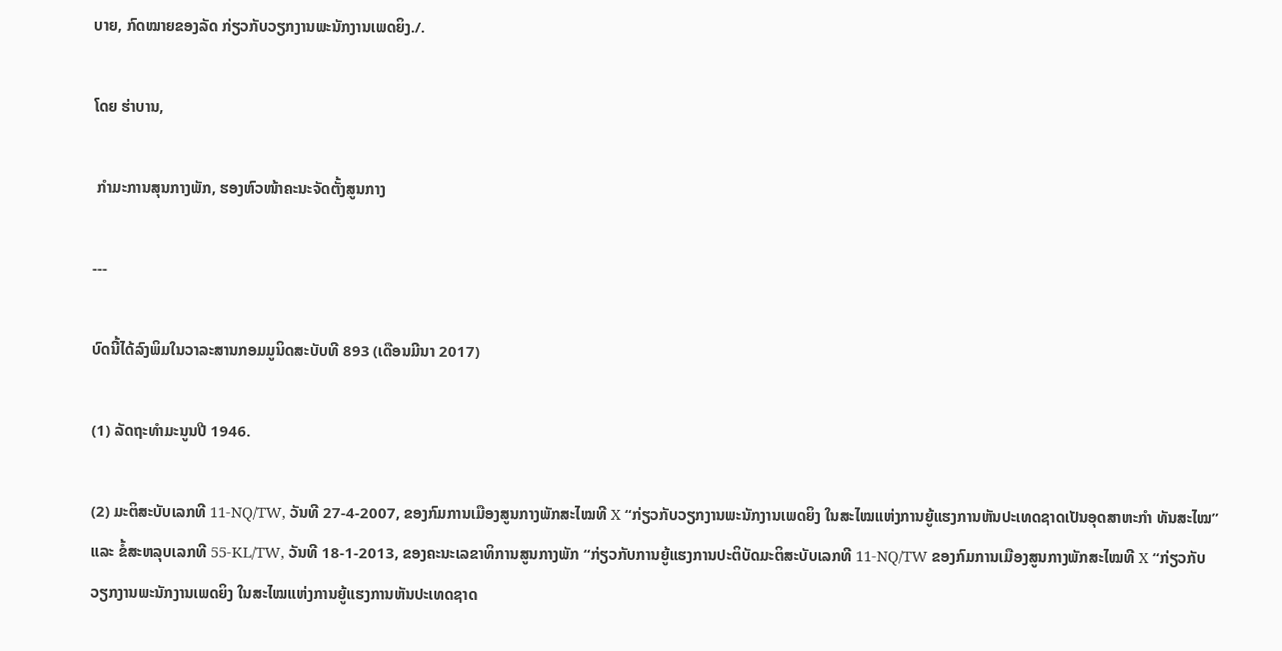ບາຍ, ກົດໝາຍຂອງລັດ ກ່ຽວກັບວຽກງານພະນັກງານເພດຍິງ./.

ໂດຍ ຮ່າບານ,

 ກຳມະການສຸນກາງພັກ, ຮອງຫົວໜ້າຄະນະຈັດຕັ້ງສູນກາງ

---

ບົດນີ້ໄດ້ລົງພິມໃນວາລະສານກອມມູນິດສະບັບທີ 893 (ເດືອນມີນາ 2017)

(1) ລັດຖະທຳມະນູນປີ 1946.

(2) ມະຕິສະບັບເລກທີ 11-NQ/TW, ວັນທີ 27-4-2007, ຂອງກົມການເມືອງສູນກາງພັກສະໄໝທີ X “ກ່ຽວກັບວຽກງານພະນັກງານເພດຍິງ ໃນສະໄໝແຫ່ງການຍູ້ແຮງການຫັນປະເທດຊາດເປັນອຸດສາຫະກຳ ທັນສະໄໝ” ແລະ ຂໍ້ສະຫລຸບເລກທີ 55-KL/TW, ວັນທີ 18-1-2013, ຂອງຄະນະເລຂາທິການສູນກາງພັກ “ກ່ຽວກັບການຍູ້ແຮງການປະຕິບັດມະຕິສະບັບເລກທີ 11-NQ/TW ຂອງກົມການເມືອງສູນກາງພັກສະໄໝທີ X “ກ່ຽວກັບວຽກງານພະນັກງານເພດຍິງ ໃນສະໄໝແຫ່ງການຍູ້ແຮງການຫັນປະເທດຊາດ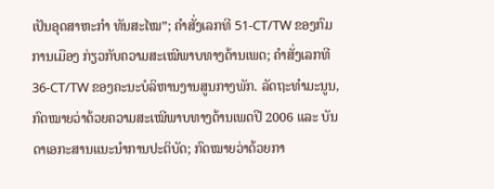ເປັນອຸດສາຫະກຳ ທັນສະໄໝ”; ຄຳສັ່ງເລກທີ 51-CT/TW ຂອງກົມການເມືອງ ກ່ຽວກັບຄວາມສະເໝີພາບທາງດ້ານເພດ; ຄຳສັ່ງເລກທີ 36-CT/TW ຂອງຄະນະບໍລິຫານງານສູນກາງພັກ. ລັດຖະທຳມະນູນ, ກົດໝາຍວ່າດ້ວຍຄວາມສະເໝີພາບທາງດ້ານເພດປີ 2006 ແລະ ບັນດາເອກະສານແນະນຳການປະຕິບັດ; ກົດໝາຍວ່າດ້ວຍກາ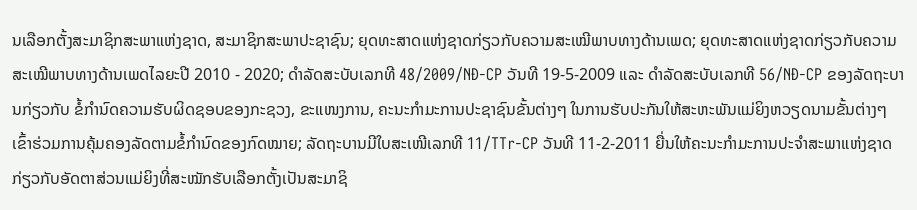ນເລືອກຕັ້ງສະມາຊິກສະພາແຫ່ງຊາດ, ສະມາຊິກສະພາປະຊາຊົນ; ຍຸດທະສາດແຫ່ງຊາດກ່ຽວກັບຄວາມສະເໝີພາບທາງດ້ານເພດ; ຍຸດທະສາດແຫ່ງຊາດກ່ຽວກັບຄວາມສະເໝີພາບທາງດ້ານເພດໄລຍະປີ 2010 - 2020; ດຳລັດສະບັບເລກທີ 48/2009/NĐ-CP ວັນທີ 19-5-2009 ແລະ ດຳລັດສະບັບເລກທີ 56/NĐ-CP ຂອງລັດຖະບານກ່ຽວກັບ ຂໍ້ກຳນົດຄວາມຮັບຜິດຊອບຂອງກະຊວງ, ຂະແໜງການ, ຄະນະກຳມະການປະຊາຊົນຂັ້ນຕ່າງໆ ໃນການຮັບປະກັນໃຫ້ສະຫະພັນແມ່ຍິງຫວຽດນາມຂັ້ນຕ່າງໆ ເຂົ້າຮ່ວມການຄຸ້ມຄອງລັດຕາມຂໍ້ກຳນົດຂອງກົດໝາຍ; ລັດຖະບານມີໃບສະເໜີເລກທີ 11/TTr-CP ວັນທີ 11-2-2011 ຍື່ນໃຫ້ຄະນະກຳມະການປະຈຳສະພາແຫ່ງຊາດ ກ່ຽວກັບອັດຕາສ່ວນແມ່ຍິງທີ່ສະໝັກຮັບເລືອກຕັ້ງເປັນສະມາຊິ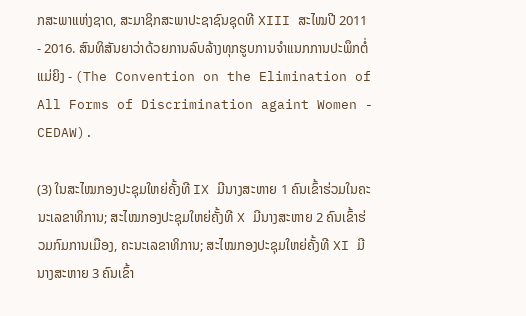ກສະພາແຫ່ງຊາດ, ສະມາຊິກສະພາປະຊາຊົນຊຸດທີ XIII ສະໄໝປີ 2011 - 2016. ສົນທິສັນຍາວ່າດ້ວຍການລົບລ້າງທຸກຮູບການຈຳແນກການປະພຶກຕໍ່ແມ່ຍິງ - (The Convention on the Elimination of All Forms of Discrimination againt Women - CEDAW).

(3) ໃນສະໄໝກອງປະຊຸມໃຫຍ່ຄັ້ງທີ IX ມີນາງສະຫາຍ 1 ຄົນເຂົ້າຮ່ວມໃນຄະນະເລຂາທິການ; ສະໄໝກອງປະຊຸມໃຫຍ່ຄັ້ງທີ X ມີນາງສະຫາຍ 2 ຄົນເຂົ້າຮ່ວມກົມການເມືອງ, ຄະນະເລຂາທິການ; ສະໄໝກອງປະຊຸມໃຫຍ່ຄັ້ງທີ XI ມີນາງສະຫາຍ 3 ຄົນເຂົ້າ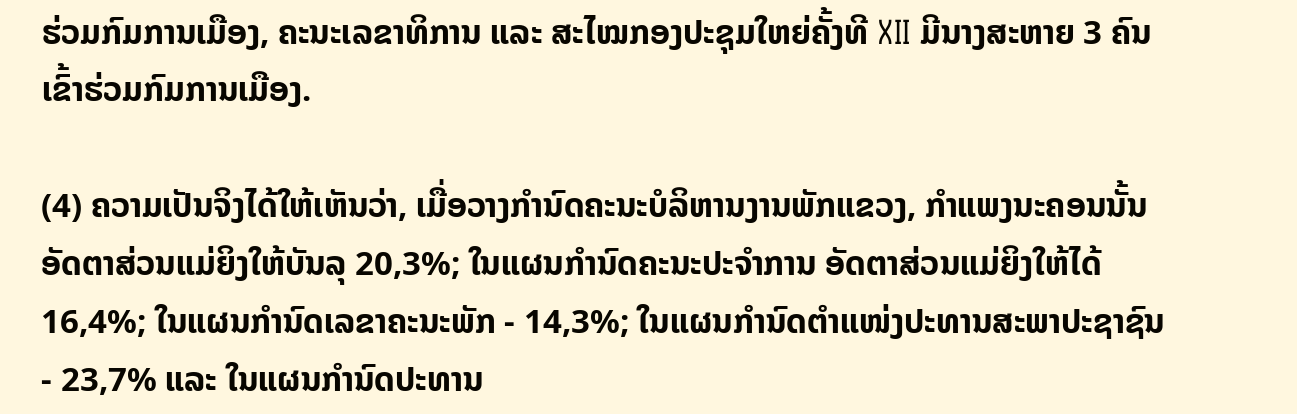ຮ່ວມກົມການເມືອງ, ຄະນະເລຂາທິການ ແລະ ສະໄໝກອງປະຊຸມໃຫຍ່ຄັ້ງທີ XII ມີນາງສະຫາຍ 3 ຄົນເຂົ້າຮ່ວມກົມການເມືອງ.

(4) ຄວາມເປັນຈິງໄດ້ໃຫ້ເຫັນວ່າ, ເມື່ອວາງກຳນົດຄະນະບໍລິຫານງານພັກແຂວງ, ກຳແພງນະຄອນນັ້ນ ອັດຕາສ່ວນແມ່ຍິງໃຫ້ບັນລຸ 20,3%; ໃນແຜນກຳນົດຄະນະປະຈຳການ ອັດຕາສ່ວນແມ່ຍິງໃຫ້ໄດ້ 16,4%; ໃນແຜນກຳນົດເລຂາຄະນະພັກ - 14,3%; ໃນແຜນກຳນົດຕຳແໜ່ງປະທານສະພາປະຊາຊົນ - 23,7% ແລະ ໃນແຜນກຳນົດປະທານ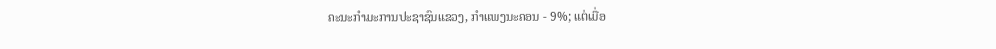ຄະນະກຳມະການປະຊາຊົນແຂວງ, ກຳແພງນະຄອນ - 9%; ແຕ່ເມື່ອ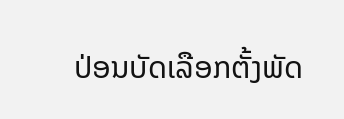ປ່ອນບັດເລືອກຕັ້ງພັດ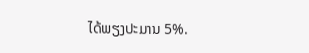ໄດ້ພຽງປະມານ 5%.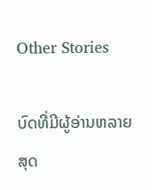Other Stories

ບົດທີ່ມີຜູ້ອ່ານຫລາຍສຸດ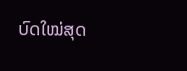ບົດໃໝ່ສຸດ